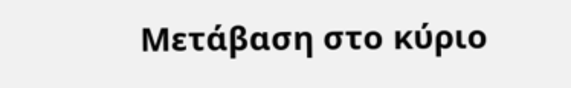Μετάβαση στο κύριο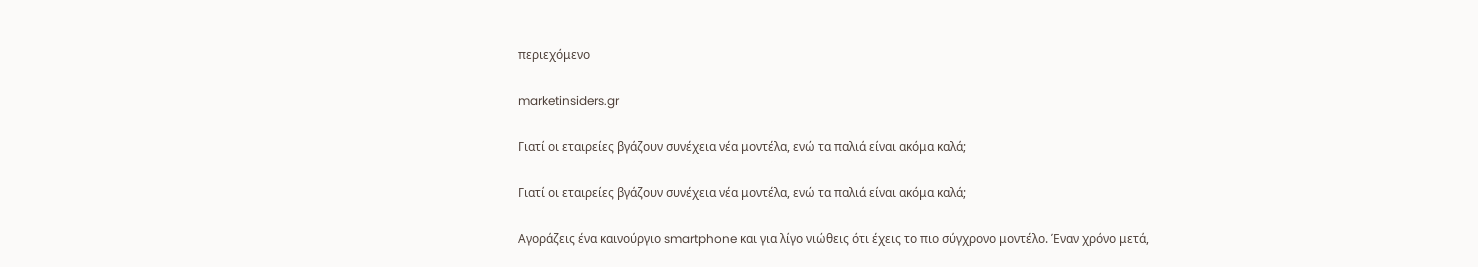περιεχόμενο

marketinsiders.gr

Γιατί οι εταιρείες βγάζουν συνέχεια νέα μοντέλα, ενώ τα παλιά είναι ακόμα καλά;

Γιατί οι εταιρείες βγάζουν συνέχεια νέα μοντέλα, ενώ τα παλιά είναι ακόμα καλά;

Αγοράζεις ένα καινούργιο smartphone και για λίγο νιώθεις ότι έχεις το πιο σύγχρονο μοντέλο. Έναν χρόνο μετά,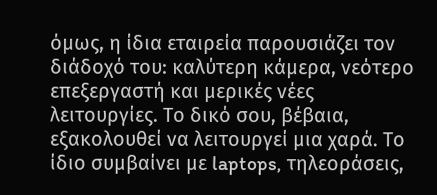όμως, η ίδια εταιρεία παρουσιάζει τον διάδοχό του: καλύτερη κάμερα, νεότερο επεξεργαστή και μερικές νέες λειτουργίες. Το δικό σου, βέβαια, εξακολουθεί να λειτουργεί μια χαρά. Το ίδιο συμβαίνει με laptops, τηλεοράσεις,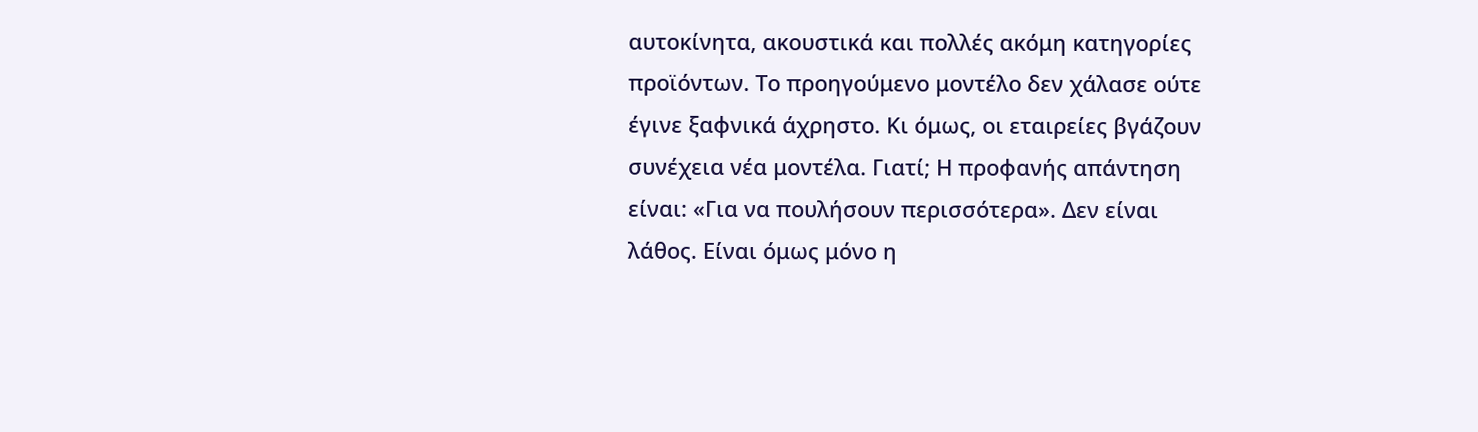αυτοκίνητα, ακουστικά και πολλές ακόμη κατηγορίες προϊόντων. Το προηγούμενο μοντέλο δεν χάλασε ούτε έγινε ξαφνικά άχρηστο. Κι όμως, οι εταιρείες βγάζουν συνέχεια νέα μοντέλα. Γιατί; Η προφανής απάντηση είναι: «Για να πουλήσουν περισσότερα». Δεν είναι λάθος. Είναι όμως μόνο η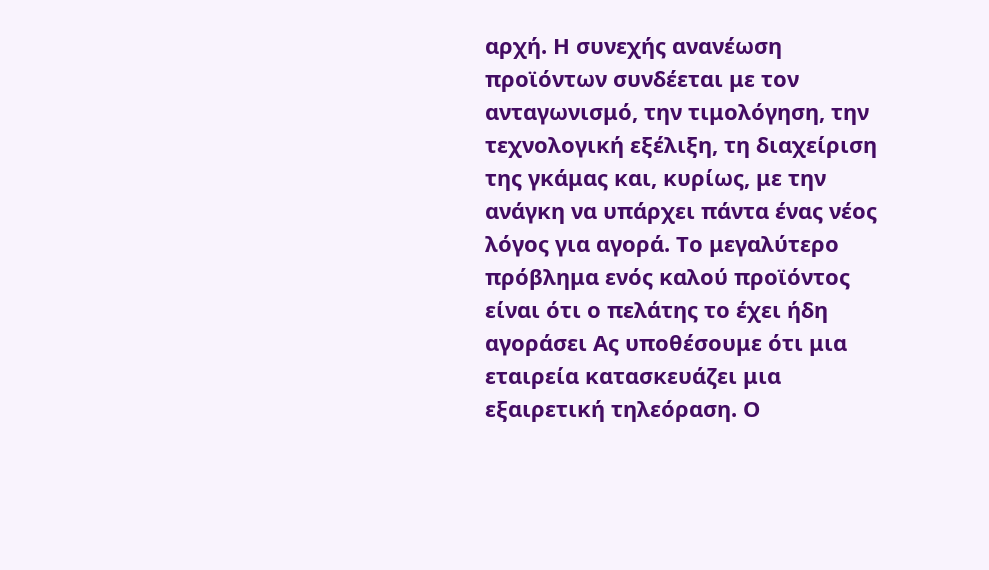αρχή. Η συνεχής ανανέωση προϊόντων συνδέεται με τον ανταγωνισμό, την τιμολόγηση, την τεχνολογική εξέλιξη, τη διαχείριση της γκάμας και, κυρίως, με την ανάγκη να υπάρχει πάντα ένας νέος λόγος για αγορά. Το μεγαλύτερο πρόβλημα ενός καλού προϊόντος είναι ότι ο πελάτης το έχει ήδη αγοράσει Ας υποθέσουμε ότι μια εταιρεία κατασκευάζει μια εξαιρετική τηλεόραση. Ο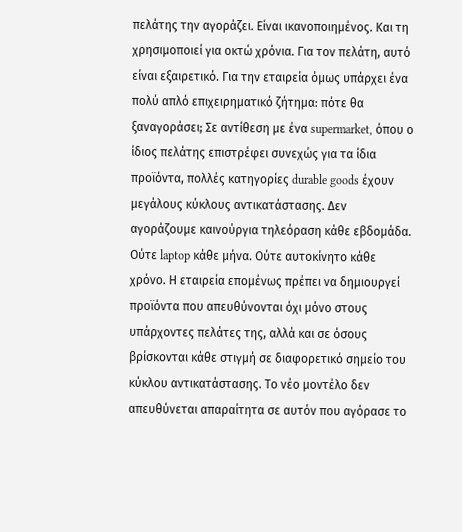πελάτης την αγοράζει. Είναι ικανοποιημένος. Και τη χρησιμοποιεί για οκτώ χρόνια. Για τον πελάτη, αυτό είναι εξαιρετικό. Για την εταιρεία όμως υπάρχει ένα πολύ απλό επιχειρηματικό ζήτημα: πότε θα ξαναγοράσει; Σε αντίθεση με ένα supermarket, όπου ο ίδιος πελάτης επιστρέφει συνεχώς για τα ίδια προϊόντα, πολλές κατηγορίες durable goods έχουν μεγάλους κύκλους αντικατάστασης. Δεν αγοράζουμε καινούργια τηλεόραση κάθε εβδομάδα. Ούτε laptop κάθε μήνα. Ούτε αυτοκίνητο κάθε χρόνο. Η εταιρεία επομένως πρέπει να δημιουργεί προϊόντα που απευθύνονται όχι μόνο στους υπάρχοντες πελάτες της, αλλά και σε όσους βρίσκονται κάθε στιγμή σε διαφορετικό σημείο του κύκλου αντικατάστασης. Το νέο μοντέλο δεν απευθύνεται απαραίτητα σε αυτόν που αγόρασε το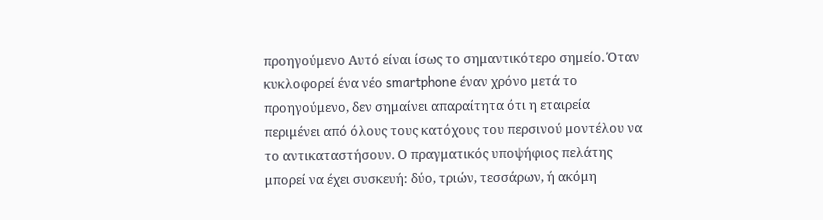προηγούμενο Αυτό είναι ίσως το σημαντικότερο σημείο. Όταν κυκλοφορεί ένα νέο smartphone έναν χρόνο μετά το προηγούμενο, δεν σημαίνει απαραίτητα ότι η εταιρεία περιμένει από όλους τους κατόχους του περσινού μοντέλου να το αντικαταστήσουν. Ο πραγματικός υποψήφιος πελάτης μπορεί να έχει συσκευή: δύο, τριών, τεσσάρων, ή ακόμη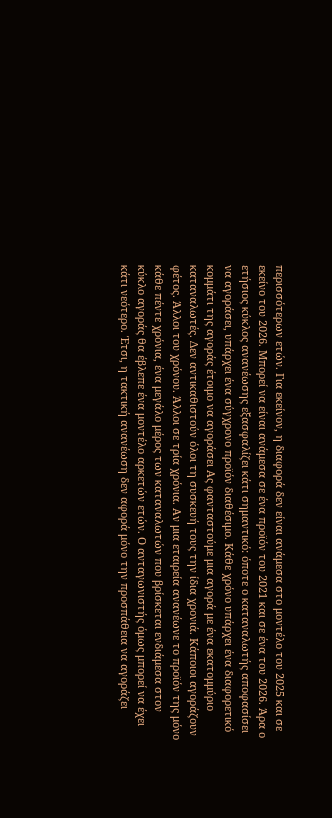περισσότερων ετών. Για εκείνον, η διαφορά δεν είναι ανάμεσα στο μοντέλο του 2025 και σε εκείνο του 2026. Μπορεί να είναι ανάμεσα σε ένα προϊόν του 2021 και σε ένα του 2026. Άρα ο ετήσιος κύκλος ανανέωσης εξασφαλίζει κάτι σημαντικό: όποτε ο καταναλωτής αποφασίσει να αγοράσει, υπάρχει ένα σύγχρονο προϊόν διαθέσιμο. Κάθε χρόνο υπάρχει ένα διαφορετικό κομμάτι της αγοράς έτοιμο να αγοράσει Ας φανταστούμε μια αγορά με ένα εκατομμύριο καταναλωτές. Δεν αντικαθιστούν όλοι τη συσκευή τους την ίδια χρονιά. Κάποιοι αγοράζουν φέτος. Άλλοι του χρόνου. Άλλοι σε τρία χρόνια. Αν μια εταιρεία ανανέωνε το προϊόν της μόνο κάθε πέντε χρόνια, ένα μεγάλο μέρος των καταναλωτών που βρίσκεται ενδιάμεσα στον κύκλο αγοράς θα έβλεπε ένα μοντέλο αρκετών ετών. Ο ανταγωνιστής όμως μπορεί να έχει κάτι νεότερο. Έτσι, η τακτική ανανέωση δεν αφορά μόνο την προσπάθεια να αγοράζει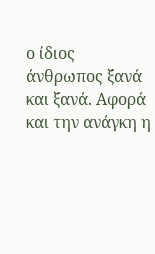ο ίδιος άνθρωπος ξανά και ξανά. Αφορά και την ανάγκη η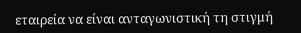εταιρεία να είναι ανταγωνιστική τη στιγμή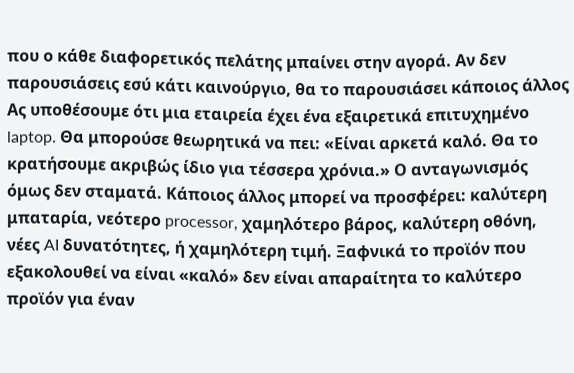που ο κάθε διαφορετικός πελάτης μπαίνει στην αγορά. Αν δεν παρουσιάσεις εσύ κάτι καινούργιο, θα το παρουσιάσει κάποιος άλλος Ας υποθέσουμε ότι μια εταιρεία έχει ένα εξαιρετικά επιτυχημένο laptop. Θα μπορούσε θεωρητικά να πει: «Είναι αρκετά καλό. Θα το κρατήσουμε ακριβώς ίδιο για τέσσερα χρόνια.» Ο ανταγωνισμός όμως δεν σταματά. Κάποιος άλλος μπορεί να προσφέρει: καλύτερη μπαταρία, νεότερο processor, χαμηλότερο βάρος, καλύτερη οθόνη, νέες AI δυνατότητες, ή χαμηλότερη τιμή. Ξαφνικά το προϊόν που εξακολουθεί να είναι «καλό» δεν είναι απαραίτητα το καλύτερο προϊόν για έναν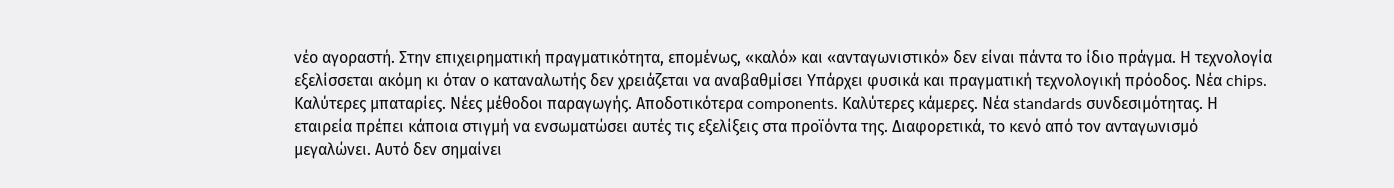νέο αγοραστή. Στην επιχειρηματική πραγματικότητα, επομένως, «καλό» και «ανταγωνιστικό» δεν είναι πάντα το ίδιο πράγμα. Η τεχνολογία εξελίσσεται ακόμη κι όταν ο καταναλωτής δεν χρειάζεται να αναβαθμίσει Υπάρχει φυσικά και πραγματική τεχνολογική πρόοδος. Νέα chips. Καλύτερες μπαταρίες. Νέες μέθοδοι παραγωγής. Αποδοτικότερα components. Καλύτερες κάμερες. Νέα standards συνδεσιμότητας. Η εταιρεία πρέπει κάποια στιγμή να ενσωματώσει αυτές τις εξελίξεις στα προϊόντα της. Διαφορετικά, το κενό από τον ανταγωνισμό μεγαλώνει. Αυτό δεν σημαίνει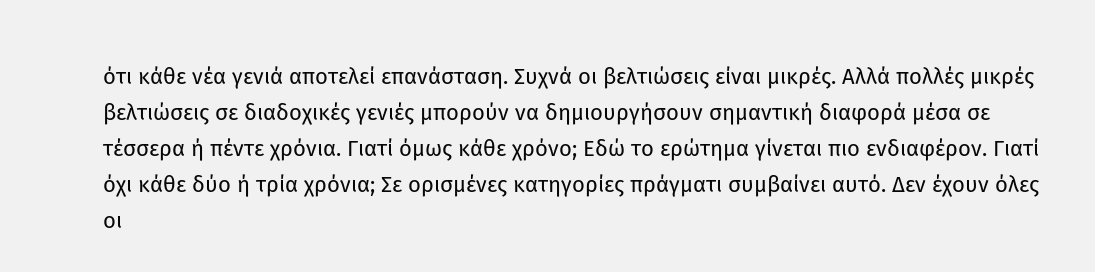ότι κάθε νέα γενιά αποτελεί επανάσταση. Συχνά οι βελτιώσεις είναι μικρές. Αλλά πολλές μικρές βελτιώσεις σε διαδοχικές γενιές μπορούν να δημιουργήσουν σημαντική διαφορά μέσα σε τέσσερα ή πέντε χρόνια. Γιατί όμως κάθε χρόνο; Εδώ το ερώτημα γίνεται πιο ενδιαφέρον. Γιατί όχι κάθε δύο ή τρία χρόνια; Σε ορισμένες κατηγορίες πράγματι συμβαίνει αυτό. Δεν έχουν όλες οι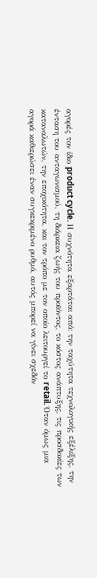αγορές τον ίδιο product cycle. Η συχνότητα εξαρτάται από: την ταχύτητα τεχνολογικής εξέλιξης, την ένταση του ανταγωνισμού, τη διάρκεια ζωής του προϊόντος, το κόστος ανάπτυξης, τις προσδοκίες των καταναλωτών, την εποχικότητα, και τον τρόπο με τον οποίο λειτουργεί το retail. Όταν όμως μια αγορά καθιερώσει έναν συγκεκριμένο ρυθμό, αυτός μπορεί να γίνει σχεδόν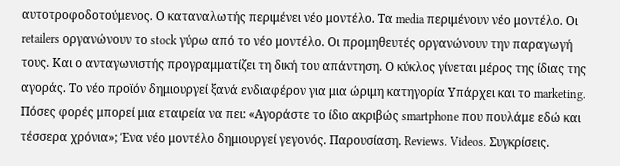αυτοτροφοδοτούμενος. Ο καταναλωτής περιμένει νέο μοντέλο. Τα media περιμένουν νέο μοντέλο. Οι retailers οργανώνουν το stock γύρω από το νέο μοντέλο. Οι προμηθευτές οργανώνουν την παραγωγή τους. Και ο ανταγωνιστής προγραμματίζει τη δική του απάντηση. Ο κύκλος γίνεται μέρος της ίδιας της αγοράς. Το νέο προϊόν δημιουργεί ξανά ενδιαφέρον για μια ώριμη κατηγορία Υπάρχει και το marketing. Πόσες φορές μπορεί μια εταιρεία να πει: «Αγοράστε το ίδιο ακριβώς smartphone που πουλάμε εδώ και τέσσερα χρόνια»; Ένα νέο μοντέλο δημιουργεί γεγονός. Παρουσίαση. Reviews. Videos. Συγκρίσεις.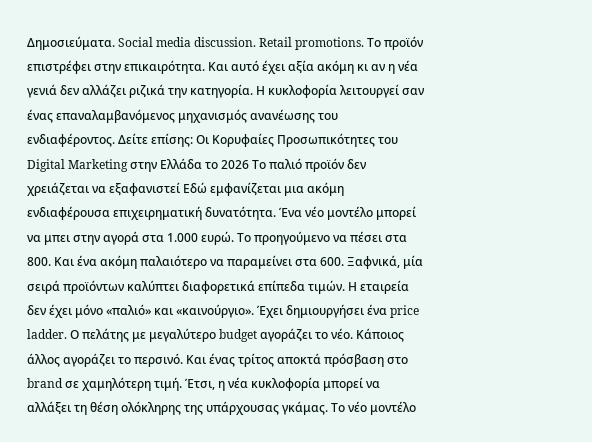Δημοσιεύματα. Social media discussion. Retail promotions. Το προϊόν επιστρέφει στην επικαιρότητα. Και αυτό έχει αξία ακόμη κι αν η νέα γενιά δεν αλλάζει ριζικά την κατηγορία. Η κυκλοφορία λειτουργεί σαν ένας επαναλαμβανόμενος μηχανισμός ανανέωσης του ενδιαφέροντος. Δείτε επίσης: Οι Κορυφαίες Προσωπικότητες του Digital Marketing στην Ελλάδα το 2026 Το παλιό προϊόν δεν χρειάζεται να εξαφανιστεί Εδώ εμφανίζεται μια ακόμη ενδιαφέρουσα επιχειρηματική δυνατότητα. Ένα νέο μοντέλο μπορεί να μπει στην αγορά στα 1.000 ευρώ. Το προηγούμενο να πέσει στα 800. Και ένα ακόμη παλαιότερο να παραμείνει στα 600. Ξαφνικά, μία σειρά προϊόντων καλύπτει διαφορετικά επίπεδα τιμών. Η εταιρεία δεν έχει μόνο «παλιό» και «καινούργιο». Έχει δημιουργήσει ένα price ladder. Ο πελάτης με μεγαλύτερο budget αγοράζει το νέο. Κάποιος άλλος αγοράζει το περσινό. Και ένας τρίτος αποκτά πρόσβαση στο brand σε χαμηλότερη τιμή. Έτσι, η νέα κυκλοφορία μπορεί να αλλάξει τη θέση ολόκληρης της υπάρχουσας γκάμας. Το νέο μοντέλο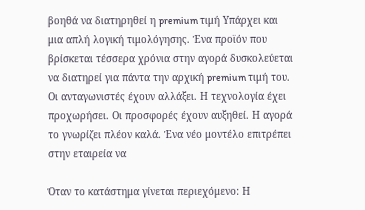βοηθά να διατηρηθεί η premium τιμή Υπάρχει και μια απλή λογική τιμολόγησης. Ένα προϊόν που βρίσκεται τέσσερα χρόνια στην αγορά δυσκολεύεται να διατηρεί για πάντα την αρχική premium τιμή του. Οι ανταγωνιστές έχουν αλλάξει. Η τεχνολογία έχει προχωρήσει. Οι προσφορές έχουν αυξηθεί. Η αγορά το γνωρίζει πλέον καλά. Ένα νέο μοντέλο επιτρέπει στην εταιρεία να

Όταν το κατάστημα γίνεται περιεχόμενο: Η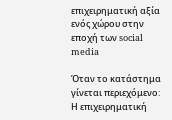επιχειρηματική αξία ενός χώρου στην εποχή των social media

Όταν το κατάστημα γίνεται περιεχόμενο: Η επιχειρηματική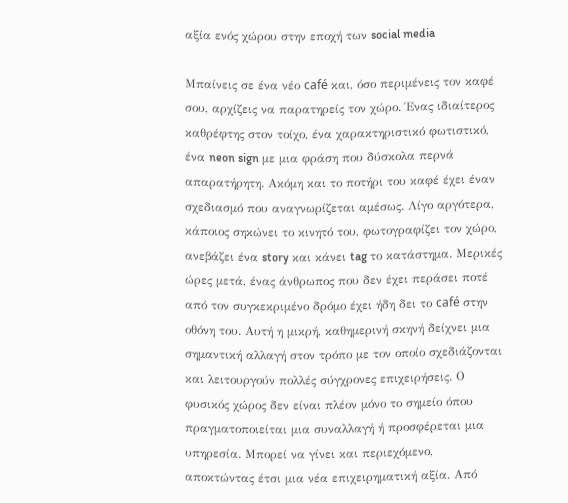αξία ενός χώρου στην εποχή των social media

Μπαίνεις σε ένα νέο café και, όσο περιμένεις τον καφέ σου, αρχίζεις να παρατηρείς τον χώρο. Ένας ιδιαίτερος καθρέφτης στον τοίχο, ένα χαρακτηριστικό φωτιστικό, ένα neon sign με μια φράση που δύσκολα περνά απαρατήρητη. Ακόμη και το ποτήρι του καφέ έχει έναν σχεδιασμό που αναγνωρίζεται αμέσως. Λίγο αργότερα, κάποιος σηκώνει το κινητό του, φωτογραφίζει τον χώρο, ανεβάζει ένα story και κάνει tag το κατάστημα. Μερικές ώρες μετά, ένας άνθρωπος που δεν έχει περάσει ποτέ από τον συγκεκριμένο δρόμο έχει ήδη δει το café στην οθόνη του. Αυτή η μικρή, καθημερινή σκηνή δείχνει μια σημαντική αλλαγή στον τρόπο με τον οποίο σχεδιάζονται και λειτουργούν πολλές σύγχρονες επιχειρήσεις. Ο φυσικός χώρος δεν είναι πλέον μόνο το σημείο όπου πραγματοποιείται μια συναλλαγή ή προσφέρεται μια υπηρεσία. Μπορεί να γίνει και περιεχόμενο, αποκτώντας έτσι μια νέα επιχειρηματική αξία. Από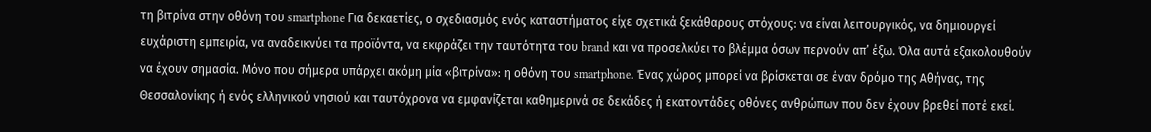τη βιτρίνα στην οθόνη του smartphone Για δεκαετίες, ο σχεδιασμός ενός καταστήματος είχε σχετικά ξεκάθαρους στόχους: να είναι λειτουργικός, να δημιουργεί ευχάριστη εμπειρία, να αναδεικνύει τα προϊόντα, να εκφράζει την ταυτότητα του brand και να προσελκύει το βλέμμα όσων περνούν απ’ έξω. Όλα αυτά εξακολουθούν να έχουν σημασία. Μόνο που σήμερα υπάρχει ακόμη μία «βιτρίνα»: η οθόνη του smartphone. Ένας χώρος μπορεί να βρίσκεται σε έναν δρόμο της Αθήνας, της Θεσσαλονίκης ή ενός ελληνικού νησιού και ταυτόχρονα να εμφανίζεται καθημερινά σε δεκάδες ή εκατοντάδες οθόνες ανθρώπων που δεν έχουν βρεθεί ποτέ εκεί.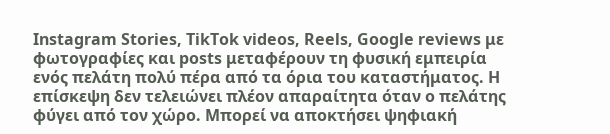Instagram Stories, TikTok videos, Reels, Google reviews με φωτογραφίες και posts μεταφέρουν τη φυσική εμπειρία ενός πελάτη πολύ πέρα από τα όρια του καταστήματος. Η επίσκεψη δεν τελειώνει πλέον απαραίτητα όταν ο πελάτης φύγει από τον χώρο. Μπορεί να αποκτήσει ψηφιακή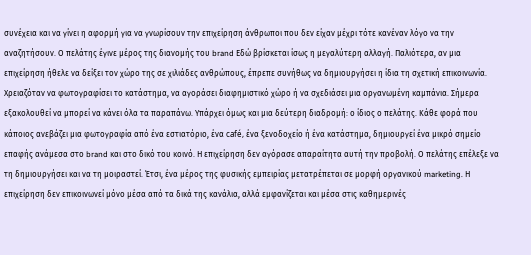συνέχεια και να γίνει η αφορμή για να γνωρίσουν την επιχείρηση άνθρωποι που δεν είχαν μέχρι τότε κανέναν λόγο να την αναζητήσουν. Ο πελάτης έγινε μέρος της διανομής του brand Εδώ βρίσκεται ίσως η μεγαλύτερη αλλαγή. Παλιότερα, αν μια επιχείρηση ήθελε να δείξει τον χώρο της σε χιλιάδες ανθρώπους, έπρεπε συνήθως να δημιουργήσει η ίδια τη σχετική επικοινωνία. Χρειαζόταν να φωτογραφίσει το κατάστημα, να αγοράσει διαφημιστικό χώρο ή να σχεδιάσει μια οργανωμένη καμπάνια. Σήμερα εξακολουθεί να μπορεί να κάνει όλα τα παραπάνω. Υπάρχει όμως και μια δεύτερη διαδρομή: ο ίδιος ο πελάτης. Κάθε φορά που κάποιος ανεβάζει μια φωτογραφία από ένα εστιατόριο, ένα café, ένα ξενοδοχείο ή ένα κατάστημα, δημιουργεί ένα μικρό σημείο επαφής ανάμεσα στο brand και στο δικό του κοινό. Η επιχείρηση δεν αγόρασε απαραίτητα αυτή την προβολή. Ο πελάτης επέλεξε να τη δημιουργήσει και να τη μοιραστεί. Έτσι, ένα μέρος της φυσικής εμπειρίας μετατρέπεται σε μορφή οργανικού marketing. Η επιχείρηση δεν επικοινωνεί μόνο μέσα από τα δικά της κανάλια, αλλά εμφανίζεται και μέσα στις καθημερινές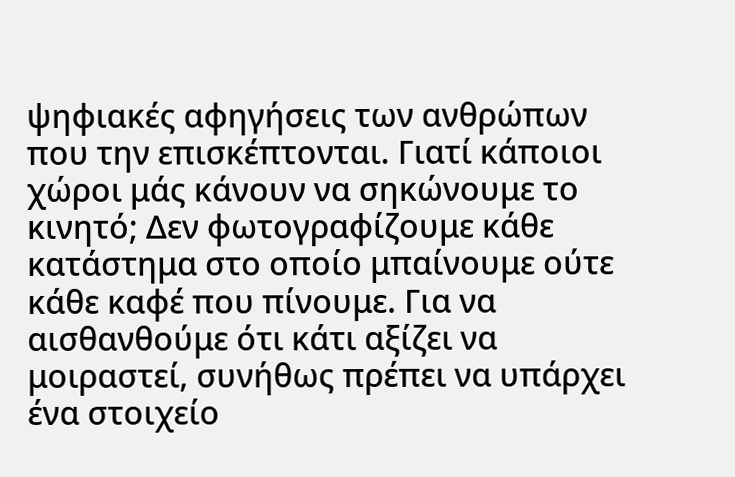ψηφιακές αφηγήσεις των ανθρώπων που την επισκέπτονται. Γιατί κάποιοι χώροι μάς κάνουν να σηκώνουμε το κινητό; Δεν φωτογραφίζουμε κάθε κατάστημα στο οποίο μπαίνουμε ούτε κάθε καφέ που πίνουμε. Για να αισθανθούμε ότι κάτι αξίζει να μοιραστεί, συνήθως πρέπει να υπάρχει ένα στοιχείο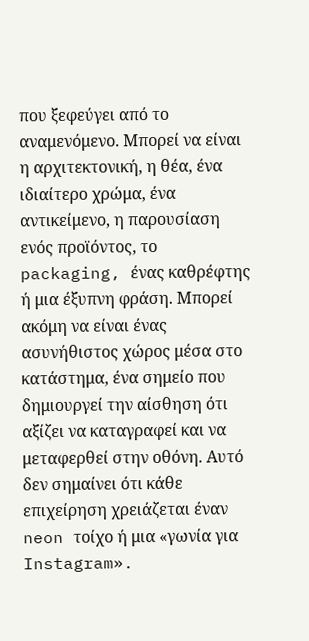που ξεφεύγει από το αναμενόμενο. Μπορεί να είναι η αρχιτεκτονική, η θέα, ένα ιδιαίτερο χρώμα, ένα αντικείμενο, η παρουσίαση ενός προϊόντος, το packaging, ένας καθρέφτης ή μια έξυπνη φράση. Μπορεί ακόμη να είναι ένας ασυνήθιστος χώρος μέσα στο κατάστημα, ένα σημείο που δημιουργεί την αίσθηση ότι αξίζει να καταγραφεί και να μεταφερθεί στην οθόνη. Αυτό δεν σημαίνει ότι κάθε επιχείρηση χρειάζεται έναν neon τοίχο ή μια «γωνία για Instagram».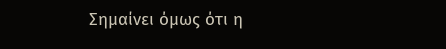Σημαίνει όμως ότι η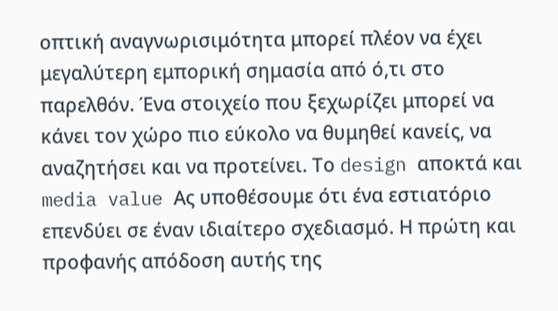οπτική αναγνωρισιμότητα μπορεί πλέον να έχει μεγαλύτερη εμπορική σημασία από ό,τι στο παρελθόν. Ένα στοιχείο που ξεχωρίζει μπορεί να κάνει τον χώρο πιο εύκολο να θυμηθεί κανείς, να αναζητήσει και να προτείνει. Το design αποκτά και media value Ας υποθέσουμε ότι ένα εστιατόριο επενδύει σε έναν ιδιαίτερο σχεδιασμό. Η πρώτη και προφανής απόδοση αυτής της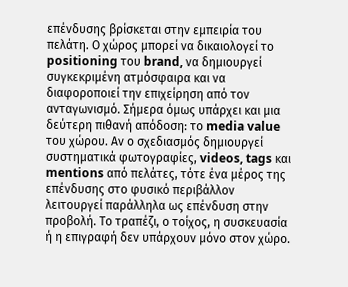επένδυσης βρίσκεται στην εμπειρία του πελάτη. Ο χώρος μπορεί να δικαιολογεί το positioning του brand, να δημιουργεί συγκεκριμένη ατμόσφαιρα και να διαφοροποιεί την επιχείρηση από τον ανταγωνισμό. Σήμερα όμως υπάρχει και μια δεύτερη πιθανή απόδοση: το media value του χώρου. Αν ο σχεδιασμός δημιουργεί συστηματικά φωτογραφίες, videos, tags και mentions από πελάτες, τότε ένα μέρος της επένδυσης στο φυσικό περιβάλλον λειτουργεί παράλληλα ως επένδυση στην προβολή. Το τραπέζι, ο τοίχος, η συσκευασία ή η επιγραφή δεν υπάρχουν μόνο στον χώρο.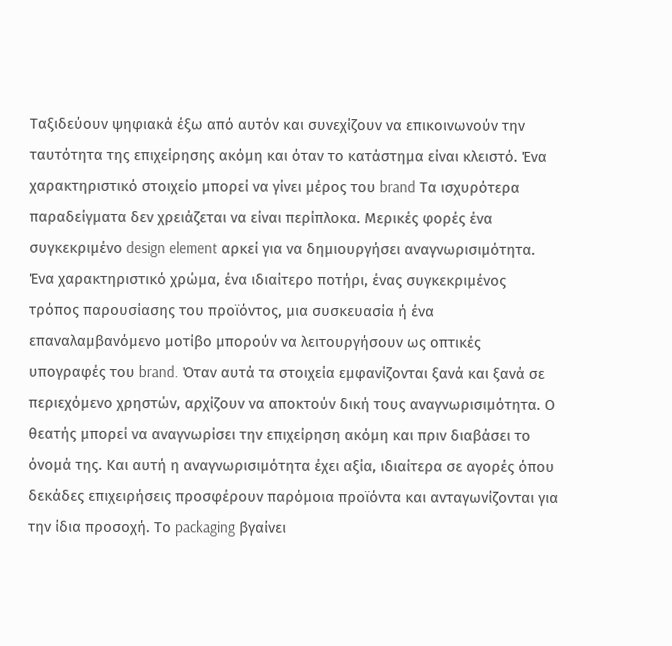Ταξιδεύουν ψηφιακά έξω από αυτόν και συνεχίζουν να επικοινωνούν την ταυτότητα της επιχείρησης ακόμη και όταν το κατάστημα είναι κλειστό. Ένα χαρακτηριστικό στοιχείο μπορεί να γίνει μέρος του brand Τα ισχυρότερα παραδείγματα δεν χρειάζεται να είναι περίπλοκα. Μερικές φορές ένα συγκεκριμένο design element αρκεί για να δημιουργήσει αναγνωρισιμότητα. Ένα χαρακτηριστικό χρώμα, ένα ιδιαίτερο ποτήρι, ένας συγκεκριμένος τρόπος παρουσίασης του προϊόντος, μια συσκευασία ή ένα επαναλαμβανόμενο μοτίβο μπορούν να λειτουργήσουν ως οπτικές υπογραφές του brand. Όταν αυτά τα στοιχεία εμφανίζονται ξανά και ξανά σε περιεχόμενο χρηστών, αρχίζουν να αποκτούν δική τους αναγνωρισιμότητα. Ο θεατής μπορεί να αναγνωρίσει την επιχείρηση ακόμη και πριν διαβάσει το όνομά της. Και αυτή η αναγνωρισιμότητα έχει αξία, ιδιαίτερα σε αγορές όπου δεκάδες επιχειρήσεις προσφέρουν παρόμοια προϊόντα και ανταγωνίζονται για την ίδια προσοχή. Το packaging βγαίνει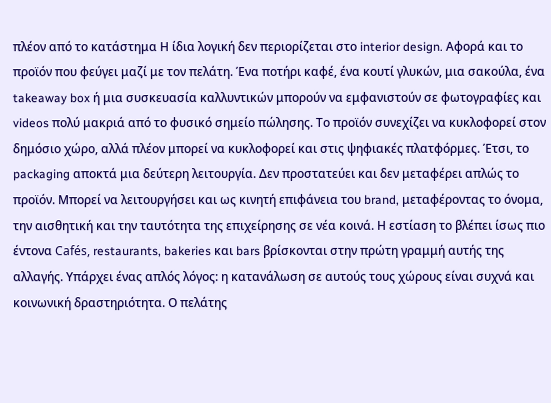πλέον από το κατάστημα Η ίδια λογική δεν περιορίζεται στο interior design. Αφορά και το προϊόν που φεύγει μαζί με τον πελάτη. Ένα ποτήρι καφέ, ένα κουτί γλυκών, μια σακούλα, ένα takeaway box ή μια συσκευασία καλλυντικών μπορούν να εμφανιστούν σε φωτογραφίες και videos πολύ μακριά από το φυσικό σημείο πώλησης. Το προϊόν συνεχίζει να κυκλοφορεί στον δημόσιο χώρο, αλλά πλέον μπορεί να κυκλοφορεί και στις ψηφιακές πλατφόρμες. Έτσι, το packaging αποκτά μια δεύτερη λειτουργία. Δεν προστατεύει και δεν μεταφέρει απλώς το προϊόν. Μπορεί να λειτουργήσει και ως κινητή επιφάνεια του brand, μεταφέροντας το όνομα, την αισθητική και την ταυτότητα της επιχείρησης σε νέα κοινά. Η εστίαση το βλέπει ίσως πιο έντονα Cafés, restaurants, bakeries και bars βρίσκονται στην πρώτη γραμμή αυτής της αλλαγής. Υπάρχει ένας απλός λόγος: η κατανάλωση σε αυτούς τους χώρους είναι συχνά και κοινωνική δραστηριότητα. Ο πελάτης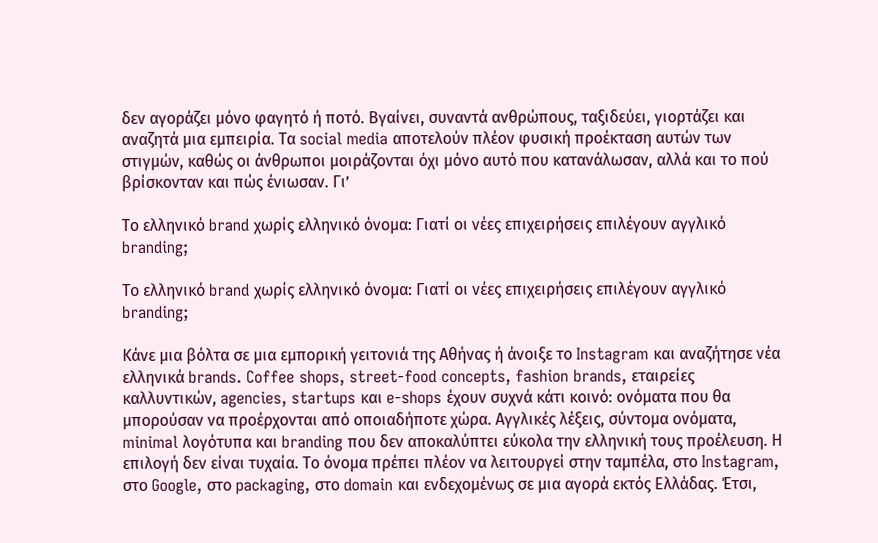δεν αγοράζει μόνο φαγητό ή ποτό. Βγαίνει, συναντά ανθρώπους, ταξιδεύει, γιορτάζει και αναζητά μια εμπειρία. Τα social media αποτελούν πλέον φυσική προέκταση αυτών των στιγμών, καθώς οι άνθρωποι μοιράζονται όχι μόνο αυτό που κατανάλωσαν, αλλά και το πού βρίσκονταν και πώς ένιωσαν. Γι’

Το ελληνικό brand χωρίς ελληνικό όνομα: Γιατί οι νέες επιχειρήσεις επιλέγουν αγγλικό branding;

Το ελληνικό brand χωρίς ελληνικό όνομα: Γιατί οι νέες επιχειρήσεις επιλέγουν αγγλικό branding;

Κάνε μια βόλτα σε μια εμπορική γειτονιά της Αθήνας ή άνοιξε το Instagram και αναζήτησε νέα ελληνικά brands. Coffee shops, street-food concepts, fashion brands, εταιρείες καλλυντικών, agencies, startups και e-shops έχουν συχνά κάτι κοινό: ονόματα που θα μπορούσαν να προέρχονται από οποιαδήποτε χώρα. Αγγλικές λέξεις, σύντομα ονόματα, minimal λογότυπα και branding που δεν αποκαλύπτει εύκολα την ελληνική τους προέλευση. Η επιλογή δεν είναι τυχαία. Το όνομα πρέπει πλέον να λειτουργεί στην ταμπέλα, στο Instagram, στο Google, στο packaging, στο domain και ενδεχομένως σε μια αγορά εκτός Ελλάδας. Έτσι,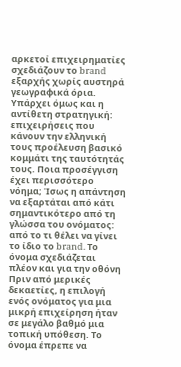αρκετοί επιχειρηματίες σχεδιάζουν το brand εξαρχής χωρίς αυστηρά γεωγραφικά όρια. Υπάρχει όμως και η αντίθετη στρατηγική: επιχειρήσεις που κάνουν την ελληνική τους προέλευση βασικό κομμάτι της ταυτότητάς τους. Ποια προσέγγιση έχει περισσότερο νόημα; Ίσως η απάντηση να εξαρτάται από κάτι σημαντικότερο από τη γλώσσα του ονόματος: από το τι θέλει να γίνει το ίδιο το brand. Το όνομα σχεδιάζεται πλέον και για την οθόνη Πριν από μερικές δεκαετίες, η επιλογή ενός ονόματος για μια μικρή επιχείρηση ήταν σε μεγάλο βαθμό μια τοπική υπόθεση. Το όνομα έπρεπε να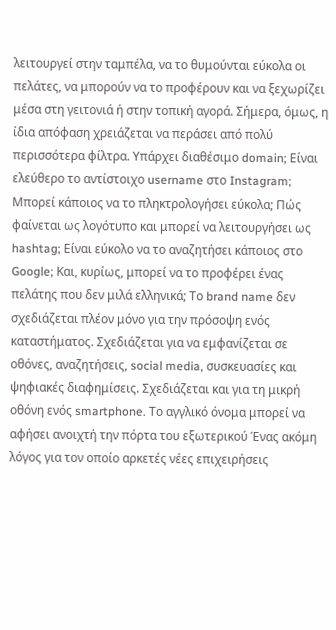λειτουργεί στην ταμπέλα, να το θυμούνται εύκολα οι πελάτες, να μπορούν να το προφέρουν και να ξεχωρίζει μέσα στη γειτονιά ή στην τοπική αγορά. Σήμερα, όμως, η ίδια απόφαση χρειάζεται να περάσει από πολύ περισσότερα φίλτρα. Υπάρχει διαθέσιμο domain; Είναι ελεύθερο το αντίστοιχο username στο Instagram; Μπορεί κάποιος να το πληκτρολογήσει εύκολα; Πώς φαίνεται ως λογότυπο και μπορεί να λειτουργήσει ως hashtag; Είναι εύκολο να το αναζητήσει κάποιος στο Google; Και, κυρίως, μπορεί να το προφέρει ένας πελάτης που δεν μιλά ελληνικά; Το brand name δεν σχεδιάζεται πλέον μόνο για την πρόσοψη ενός καταστήματος. Σχεδιάζεται για να εμφανίζεται σε οθόνες, αναζητήσεις, social media, συσκευασίες και ψηφιακές διαφημίσεις. Σχεδιάζεται και για τη μικρή οθόνη ενός smartphone. Το αγγλικό όνομα μπορεί να αφήσει ανοιχτή την πόρτα του εξωτερικού Ένας ακόμη λόγος για τον οποίο αρκετές νέες επιχειρήσεις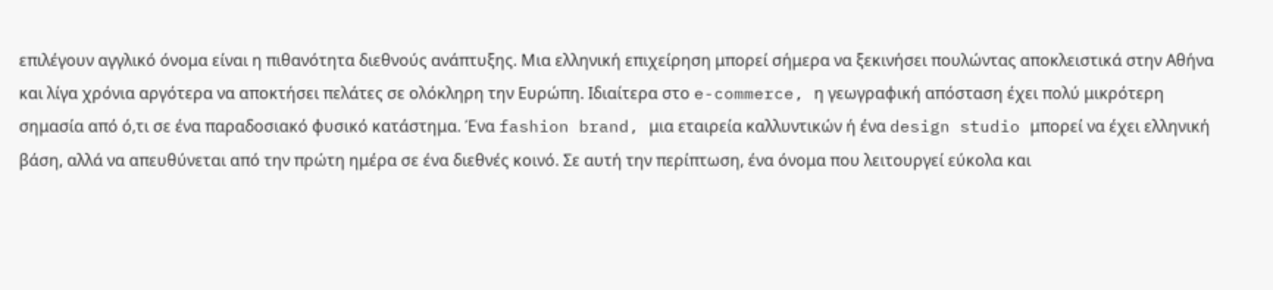επιλέγουν αγγλικό όνομα είναι η πιθανότητα διεθνούς ανάπτυξης. Μια ελληνική επιχείρηση μπορεί σήμερα να ξεκινήσει πουλώντας αποκλειστικά στην Αθήνα και λίγα χρόνια αργότερα να αποκτήσει πελάτες σε ολόκληρη την Ευρώπη. Ιδιαίτερα στο e-commerce, η γεωγραφική απόσταση έχει πολύ μικρότερη σημασία από ό,τι σε ένα παραδοσιακό φυσικό κατάστημα. Ένα fashion brand, μια εταιρεία καλλυντικών ή ένα design studio μπορεί να έχει ελληνική βάση, αλλά να απευθύνεται από την πρώτη ημέρα σε ένα διεθνές κοινό. Σε αυτή την περίπτωση, ένα όνομα που λειτουργεί εύκολα και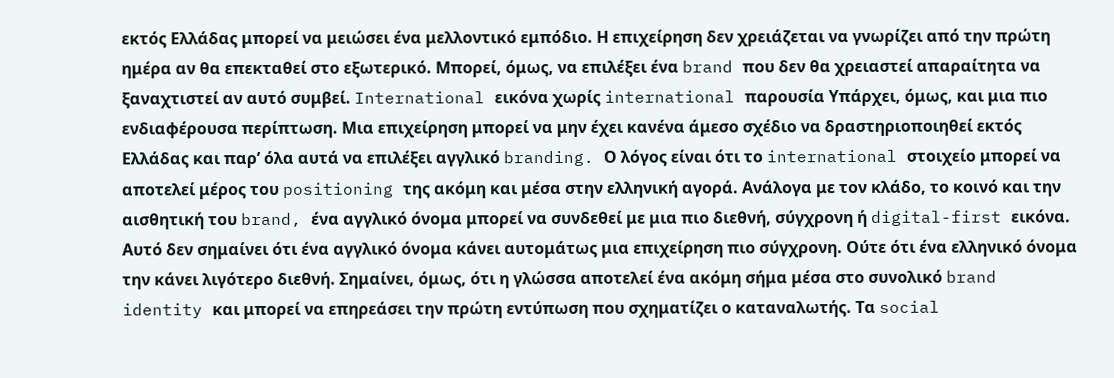εκτός Ελλάδας μπορεί να μειώσει ένα μελλοντικό εμπόδιο. Η επιχείρηση δεν χρειάζεται να γνωρίζει από την πρώτη ημέρα αν θα επεκταθεί στο εξωτερικό. Μπορεί, όμως, να επιλέξει ένα brand που δεν θα χρειαστεί απαραίτητα να ξαναχτιστεί αν αυτό συμβεί. International εικόνα χωρίς international παρουσία Υπάρχει, όμως, και μια πιο ενδιαφέρουσα περίπτωση. Μια επιχείρηση μπορεί να μην έχει κανένα άμεσο σχέδιο να δραστηριοποιηθεί εκτός Ελλάδας και παρ’ όλα αυτά να επιλέξει αγγλικό branding. Ο λόγος είναι ότι το international στοιχείο μπορεί να αποτελεί μέρος του positioning της ακόμη και μέσα στην ελληνική αγορά. Ανάλογα με τον κλάδο, το κοινό και την αισθητική του brand, ένα αγγλικό όνομα μπορεί να συνδεθεί με μια πιο διεθνή, σύγχρονη ή digital-first εικόνα. Αυτό δεν σημαίνει ότι ένα αγγλικό όνομα κάνει αυτομάτως μια επιχείρηση πιο σύγχρονη. Ούτε ότι ένα ελληνικό όνομα την κάνει λιγότερο διεθνή. Σημαίνει, όμως, ότι η γλώσσα αποτελεί ένα ακόμη σήμα μέσα στο συνολικό brand identity και μπορεί να επηρεάσει την πρώτη εντύπωση που σχηματίζει ο καταναλωτής. Τα social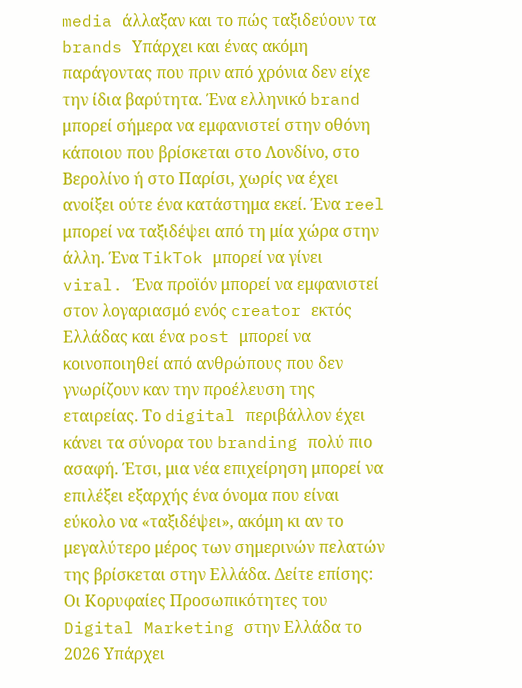media άλλαξαν και το πώς ταξιδεύουν τα brands Υπάρχει και ένας ακόμη παράγοντας που πριν από χρόνια δεν είχε την ίδια βαρύτητα. Ένα ελληνικό brand μπορεί σήμερα να εμφανιστεί στην οθόνη κάποιου που βρίσκεται στο Λονδίνο, στο Βερολίνο ή στο Παρίσι, χωρίς να έχει ανοίξει ούτε ένα κατάστημα εκεί. Ένα reel μπορεί να ταξιδέψει από τη μία χώρα στην άλλη. Ένα TikTok μπορεί να γίνει viral. Ένα προϊόν μπορεί να εμφανιστεί στον λογαριασμό ενός creator εκτός Ελλάδας και ένα post μπορεί να κοινοποιηθεί από ανθρώπους που δεν γνωρίζουν καν την προέλευση της εταιρείας. Το digital περιβάλλον έχει κάνει τα σύνορα του branding πολύ πιο ασαφή. Έτσι, μια νέα επιχείρηση μπορεί να επιλέξει εξαρχής ένα όνομα που είναι εύκολο να «ταξιδέψει», ακόμη κι αν το μεγαλύτερο μέρος των σημερινών πελατών της βρίσκεται στην Ελλάδα. Δείτε επίσης: Οι Κορυφαίες Προσωπικότητες του Digital Marketing στην Ελλάδα το 2026 Υπάρχει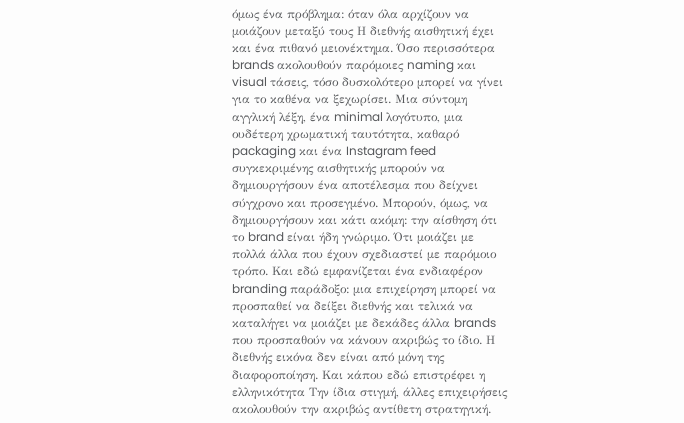όμως ένα πρόβλημα: όταν όλα αρχίζουν να μοιάζουν μεταξύ τους Η διεθνής αισθητική έχει και ένα πιθανό μειονέκτημα. Όσο περισσότερα brands ακολουθούν παρόμοιες naming και visual τάσεις, τόσο δυσκολότερο μπορεί να γίνει για το καθένα να ξεχωρίσει. Μια σύντομη αγγλική λέξη, ένα minimal λογότυπο, μια ουδέτερη χρωματική ταυτότητα, καθαρό packaging και ένα Instagram feed συγκεκριμένης αισθητικής μπορούν να δημιουργήσουν ένα αποτέλεσμα που δείχνει σύγχρονο και προσεγμένο. Μπορούν, όμως, να δημιουργήσουν και κάτι ακόμη: την αίσθηση ότι το brand είναι ήδη γνώριμο. Ότι μοιάζει με πολλά άλλα που έχουν σχεδιαστεί με παρόμοιο τρόπο. Και εδώ εμφανίζεται ένα ενδιαφέρον branding παράδοξο: μια επιχείρηση μπορεί να προσπαθεί να δείξει διεθνής και τελικά να καταλήγει να μοιάζει με δεκάδες άλλα brands που προσπαθούν να κάνουν ακριβώς το ίδιο. Η διεθνής εικόνα δεν είναι από μόνη της διαφοροποίηση. Και κάπου εδώ επιστρέφει η ελληνικότητα Την ίδια στιγμή, άλλες επιχειρήσεις ακολουθούν την ακριβώς αντίθετη στρατηγική.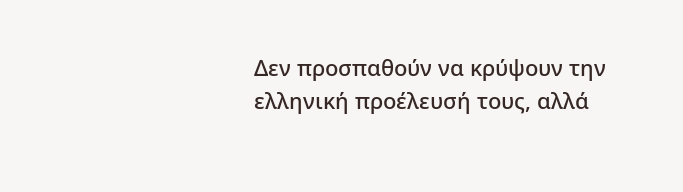Δεν προσπαθούν να κρύψουν την ελληνική προέλευσή τους, αλλά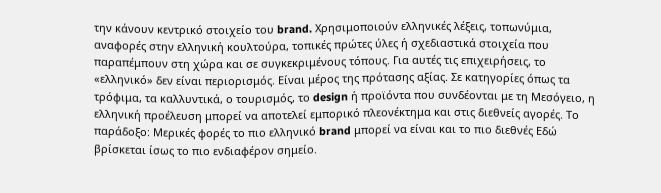την κάνουν κεντρικό στοιχείο του brand. Χρησιμοποιούν ελληνικές λέξεις, τοπωνύμια, αναφορές στην ελληνική κουλτούρα, τοπικές πρώτες ύλες ή σχεδιαστικά στοιχεία που παραπέμπουν στη χώρα και σε συγκεκριμένους τόπους. Για αυτές τις επιχειρήσεις, το «ελληνικό» δεν είναι περιορισμός. Είναι μέρος της πρότασης αξίας. Σε κατηγορίες όπως τα τρόφιμα, τα καλλυντικά, ο τουρισμός, το design ή προϊόντα που συνδέονται με τη Μεσόγειο, η ελληνική προέλευση μπορεί να αποτελεί εμπορικό πλεονέκτημα και στις διεθνείς αγορές. Το παράδοξο: Μερικές φορές το πιο ελληνικό brand μπορεί να είναι και το πιο διεθνές Εδώ βρίσκεται ίσως το πιο ενδιαφέρον σημείο.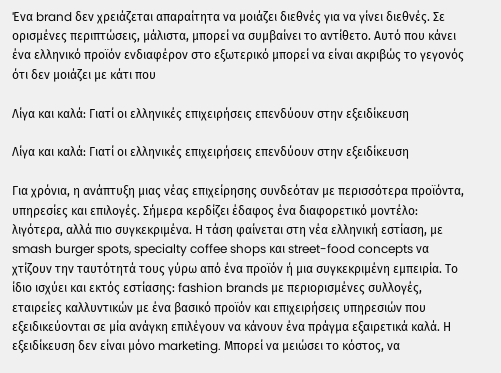Ένα brand δεν χρειάζεται απαραίτητα να μοιάζει διεθνές για να γίνει διεθνές. Σε ορισμένες περιπτώσεις, μάλιστα, μπορεί να συμβαίνει το αντίθετο. Αυτό που κάνει ένα ελληνικό προϊόν ενδιαφέρον στο εξωτερικό μπορεί να είναι ακριβώς το γεγονός ότι δεν μοιάζει με κάτι που

Λίγα και καλά: Γιατί οι ελληνικές επιχειρήσεις επενδύουν στην εξειδίκευση

Λίγα και καλά: Γιατί οι ελληνικές επιχειρήσεις επενδύουν στην εξειδίκευση

Για χρόνια, η ανάπτυξη μιας νέας επιχείρησης συνδεόταν με περισσότερα προϊόντα, υπηρεσίες και επιλογές. Σήμερα κερδίζει έδαφος ένα διαφορετικό μοντέλο: λιγότερα, αλλά πιο συγκεκριμένα. Η τάση φαίνεται στη νέα ελληνική εστίαση, με smash burger spots, specialty coffee shops και street-food concepts να χτίζουν την ταυτότητά τους γύρω από ένα προϊόν ή μια συγκεκριμένη εμπειρία. Το ίδιο ισχύει και εκτός εστίασης: fashion brands με περιορισμένες συλλογές, εταιρείες καλλυντικών με ένα βασικό προϊόν και επιχειρήσεις υπηρεσιών που εξειδικεύονται σε μία ανάγκη επιλέγουν να κάνουν ένα πράγμα εξαιρετικά καλά. Η εξειδίκευση δεν είναι μόνο marketing. Μπορεί να μειώσει το κόστος, να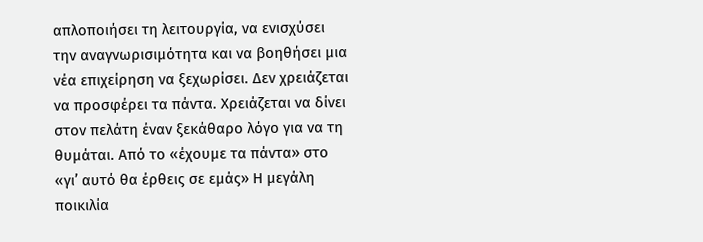απλοποιήσει τη λειτουργία, να ενισχύσει την αναγνωρισιμότητα και να βοηθήσει μια νέα επιχείρηση να ξεχωρίσει. Δεν χρειάζεται να προσφέρει τα πάντα. Χρειάζεται να δίνει στον πελάτη έναν ξεκάθαρο λόγο για να τη θυμάται. Από το «έχουμε τα πάντα» στο «γι’ αυτό θα έρθεις σε εμάς» Η μεγάλη ποικιλία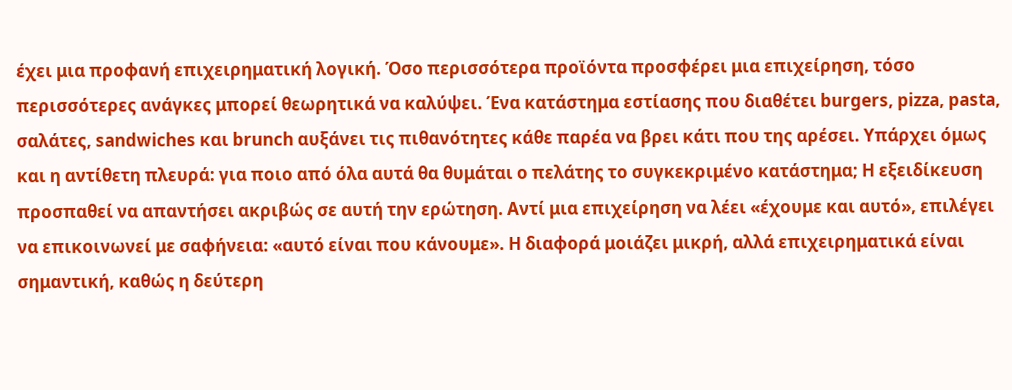έχει μια προφανή επιχειρηματική λογική. Όσο περισσότερα προϊόντα προσφέρει μια επιχείρηση, τόσο περισσότερες ανάγκες μπορεί θεωρητικά να καλύψει. Ένα κατάστημα εστίασης που διαθέτει burgers, pizza, pasta, σαλάτες, sandwiches και brunch αυξάνει τις πιθανότητες κάθε παρέα να βρει κάτι που της αρέσει. Υπάρχει όμως και η αντίθετη πλευρά: για ποιο από όλα αυτά θα θυμάται ο πελάτης το συγκεκριμένο κατάστημα; Η εξειδίκευση προσπαθεί να απαντήσει ακριβώς σε αυτή την ερώτηση. Αντί μια επιχείρηση να λέει «έχουμε και αυτό», επιλέγει να επικοινωνεί με σαφήνεια: «αυτό είναι που κάνουμε». Η διαφορά μοιάζει μικρή, αλλά επιχειρηματικά είναι σημαντική, καθώς η δεύτερη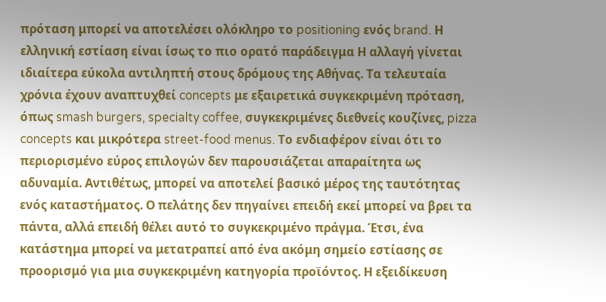πρόταση μπορεί να αποτελέσει ολόκληρο το positioning ενός brand. Η ελληνική εστίαση είναι ίσως το πιο ορατό παράδειγμα Η αλλαγή γίνεται ιδιαίτερα εύκολα αντιληπτή στους δρόμους της Αθήνας. Τα τελευταία χρόνια έχουν αναπτυχθεί concepts με εξαιρετικά συγκεκριμένη πρόταση, όπως smash burgers, specialty coffee, συγκεκριμένες διεθνείς κουζίνες, pizza concepts και μικρότερα street-food menus. Το ενδιαφέρον είναι ότι το περιορισμένο εύρος επιλογών δεν παρουσιάζεται απαραίτητα ως αδυναμία. Αντιθέτως, μπορεί να αποτελεί βασικό μέρος της ταυτότητας ενός καταστήματος. Ο πελάτης δεν πηγαίνει επειδή εκεί μπορεί να βρει τα πάντα, αλλά επειδή θέλει αυτό το συγκεκριμένο πράγμα. Έτσι, ένα κατάστημα μπορεί να μετατραπεί από ένα ακόμη σημείο εστίασης σε προορισμό για μια συγκεκριμένη κατηγορία προϊόντος. Η εξειδίκευση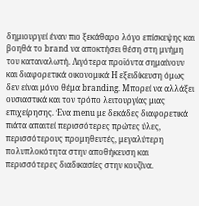δημιουργεί έναν πιο ξεκάθαρο λόγο επίσκεψης και βοηθά το brand να αποκτήσει θέση στη μνήμη του καταναλωτή. Λιγότερα προϊόντα σημαίνουν και διαφορετικά οικονομικά Η εξειδίκευση όμως δεν είναι μόνο θέμα branding. Μπορεί να αλλάξει ουσιαστικά και τον τρόπο λειτουργίας μιας επιχείρησης. Ένα menu με δεκάδες διαφορετικά πιάτα απαιτεί περισσότερες πρώτες ύλες, περισσότερους προμηθευτές, μεγαλύτερη πολυπλοκότητα στην αποθήκευση και περισσότερες διαδικασίες στην κουζίνα.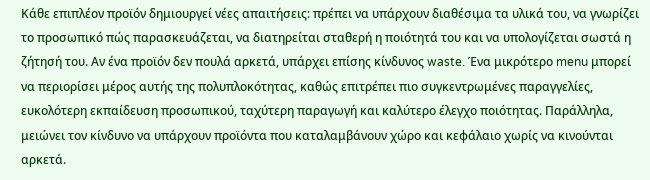Κάθε επιπλέον προϊόν δημιουργεί νέες απαιτήσεις: πρέπει να υπάρχουν διαθέσιμα τα υλικά του, να γνωρίζει το προσωπικό πώς παρασκευάζεται, να διατηρείται σταθερή η ποιότητά του και να υπολογίζεται σωστά η ζήτησή του. Αν ένα προϊόν δεν πουλά αρκετά, υπάρχει επίσης κίνδυνος waste. Ένα μικρότερο menu μπορεί να περιορίσει μέρος αυτής της πολυπλοκότητας, καθώς επιτρέπει πιο συγκεντρωμένες παραγγελίες, ευκολότερη εκπαίδευση προσωπικού, ταχύτερη παραγωγή και καλύτερο έλεγχο ποιότητας. Παράλληλα, μειώνει τον κίνδυνο να υπάρχουν προϊόντα που καταλαμβάνουν χώρο και κεφάλαιο χωρίς να κινούνται αρκετά.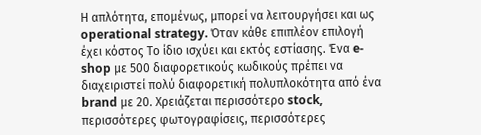Η απλότητα, επομένως, μπορεί να λειτουργήσει και ως operational strategy. Όταν κάθε επιπλέον επιλογή έχει κόστος Το ίδιο ισχύει και εκτός εστίασης. Ένα e-shop με 500 διαφορετικούς κωδικούς πρέπει να διαχειριστεί πολύ διαφορετική πολυπλοκότητα από ένα brand με 20. Χρειάζεται περισσότερο stock, περισσότερες φωτογραφίσεις, περισσότερες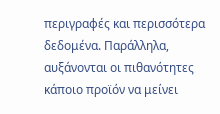περιγραφές και περισσότερα δεδομένα. Παράλληλα, αυξάνονται οι πιθανότητες κάποιο προϊόν να μείνει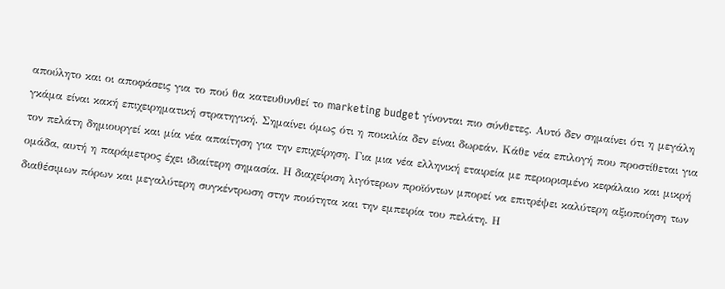απούλητο και οι αποφάσεις για το πού θα κατευθυνθεί το marketing budget γίνονται πιο σύνθετες. Αυτό δεν σημαίνει ότι η μεγάλη γκάμα είναι κακή επιχειρηματική στρατηγική. Σημαίνει όμως ότι η ποικιλία δεν είναι δωρεάν. Κάθε νέα επιλογή που προστίθεται για τον πελάτη δημιουργεί και μία νέα απαίτηση για την επιχείρηση. Για μια νέα ελληνική εταιρεία με περιορισμένο κεφάλαιο και μικρή ομάδα, αυτή η παράμετρος έχει ιδιαίτερη σημασία. Η διαχείριση λιγότερων προϊόντων μπορεί να επιτρέψει καλύτερη αξιοποίηση των διαθέσιμων πόρων και μεγαλύτερη συγκέντρωση στην ποιότητα και την εμπειρία του πελάτη. Η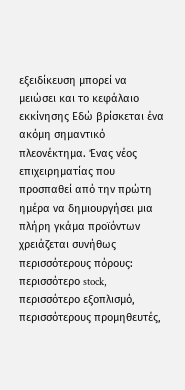εξειδίκευση μπορεί να μειώσει και το κεφάλαιο εκκίνησης Εδώ βρίσκεται ένα ακόμη σημαντικό πλεονέκτημα. Ένας νέος επιχειρηματίας που προσπαθεί από την πρώτη ημέρα να δημιουργήσει μια πλήρη γκάμα προϊόντων χρειάζεται συνήθως περισσότερους πόρους: περισσότερο stock, περισσότερο εξοπλισμό, περισσότερους προμηθευτές,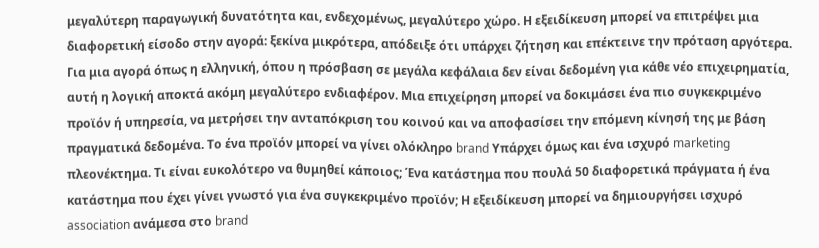μεγαλύτερη παραγωγική δυνατότητα και, ενδεχομένως, μεγαλύτερο χώρο. Η εξειδίκευση μπορεί να επιτρέψει μια διαφορετική είσοδο στην αγορά: ξεκίνα μικρότερα, απόδειξε ότι υπάρχει ζήτηση και επέκτεινε την πρόταση αργότερα. Για μια αγορά όπως η ελληνική, όπου η πρόσβαση σε μεγάλα κεφάλαια δεν είναι δεδομένη για κάθε νέο επιχειρηματία, αυτή η λογική αποκτά ακόμη μεγαλύτερο ενδιαφέρον. Μια επιχείρηση μπορεί να δοκιμάσει ένα πιο συγκεκριμένο προϊόν ή υπηρεσία, να μετρήσει την ανταπόκριση του κοινού και να αποφασίσει την επόμενη κίνησή της με βάση πραγματικά δεδομένα. Το ένα προϊόν μπορεί να γίνει ολόκληρο brand Υπάρχει όμως και ένα ισχυρό marketing πλεονέκτημα. Τι είναι ευκολότερο να θυμηθεί κάποιος; Ένα κατάστημα που πουλά 50 διαφορετικά πράγματα ή ένα κατάστημα που έχει γίνει γνωστό για ένα συγκεκριμένο προϊόν; Η εξειδίκευση μπορεί να δημιουργήσει ισχυρό association ανάμεσα στο brand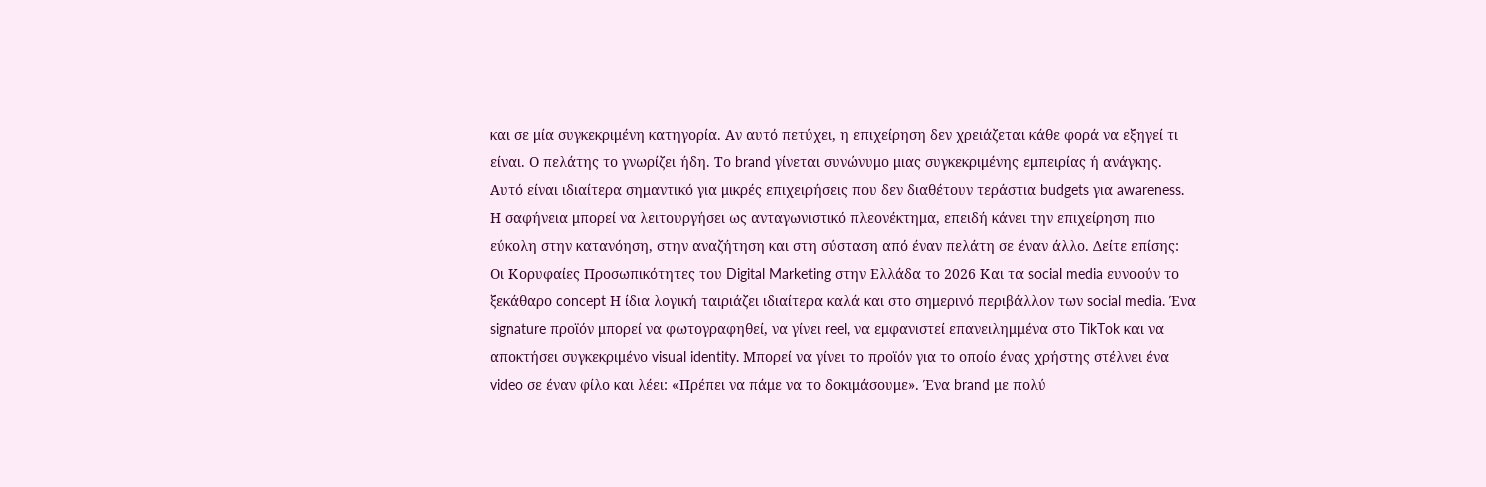και σε μία συγκεκριμένη κατηγορία. Αν αυτό πετύχει, η επιχείρηση δεν χρειάζεται κάθε φορά να εξηγεί τι είναι. Ο πελάτης το γνωρίζει ήδη. Το brand γίνεται συνώνυμο μιας συγκεκριμένης εμπειρίας ή ανάγκης. Αυτό είναι ιδιαίτερα σημαντικό για μικρές επιχειρήσεις που δεν διαθέτουν τεράστια budgets για awareness. Η σαφήνεια μπορεί να λειτουργήσει ως ανταγωνιστικό πλεονέκτημα, επειδή κάνει την επιχείρηση πιο εύκολη στην κατανόηση, στην αναζήτηση και στη σύσταση από έναν πελάτη σε έναν άλλο. Δείτε επίσης: Οι Κορυφαίες Προσωπικότητες του Digital Marketing στην Ελλάδα το 2026 Και τα social media ευνοούν το ξεκάθαρο concept Η ίδια λογική ταιριάζει ιδιαίτερα καλά και στο σημερινό περιβάλλον των social media. Ένα signature προϊόν μπορεί να φωτογραφηθεί, να γίνει reel, να εμφανιστεί επανειλημμένα στο TikTok και να αποκτήσει συγκεκριμένο visual identity. Μπορεί να γίνει το προϊόν για το οποίο ένας χρήστης στέλνει ένα video σε έναν φίλο και λέει: «Πρέπει να πάμε να το δοκιμάσουμε». Ένα brand με πολύ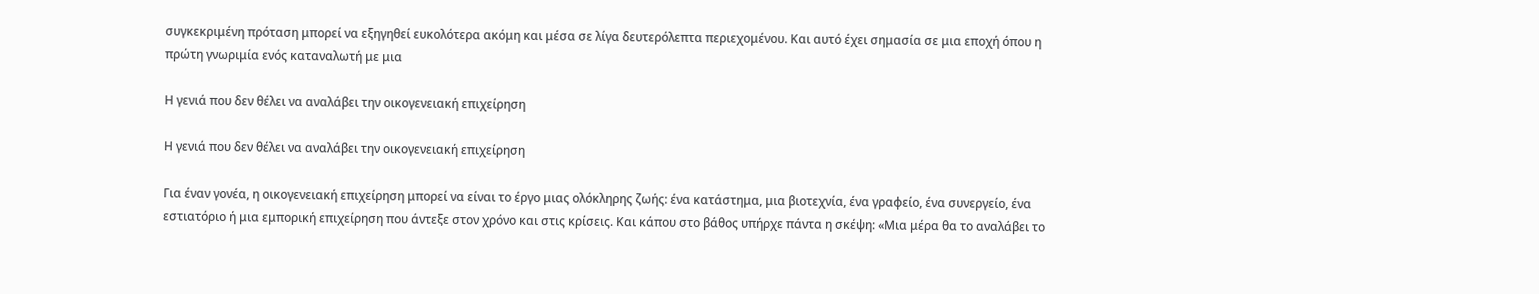συγκεκριμένη πρόταση μπορεί να εξηγηθεί ευκολότερα ακόμη και μέσα σε λίγα δευτερόλεπτα περιεχομένου. Και αυτό έχει σημασία σε μια εποχή όπου η πρώτη γνωριμία ενός καταναλωτή με μια

Η γενιά που δεν θέλει να αναλάβει την οικογενειακή επιχείρηση

Η γενιά που δεν θέλει να αναλάβει την οικογενειακή επιχείρηση

Για έναν γονέα, η οικογενειακή επιχείρηση μπορεί να είναι το έργο μιας ολόκληρης ζωής: ένα κατάστημα, μια βιοτεχνία, ένα γραφείο, ένα συνεργείο, ένα εστιατόριο ή μια εμπορική επιχείρηση που άντεξε στον χρόνο και στις κρίσεις. Και κάπου στο βάθος υπήρχε πάντα η σκέψη: «Μια μέρα θα το αναλάβει το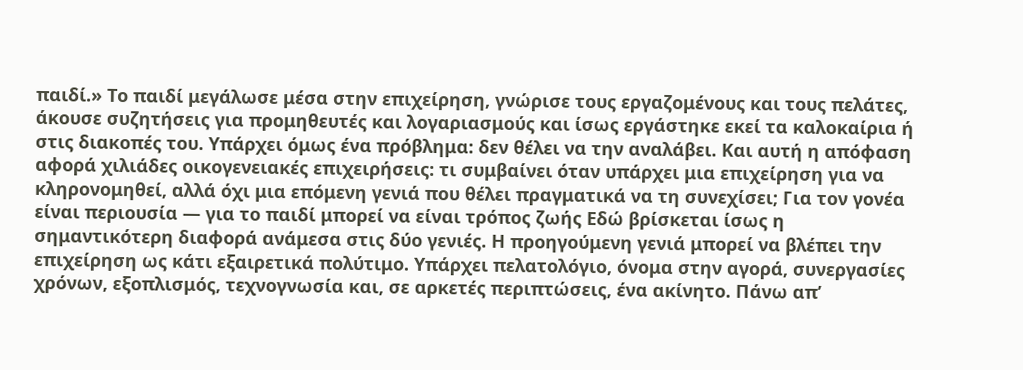παιδί.» Το παιδί μεγάλωσε μέσα στην επιχείρηση, γνώρισε τους εργαζομένους και τους πελάτες, άκουσε συζητήσεις για προμηθευτές και λογαριασμούς και ίσως εργάστηκε εκεί τα καλοκαίρια ή στις διακοπές του. Υπάρχει όμως ένα πρόβλημα: δεν θέλει να την αναλάβει. Και αυτή η απόφαση αφορά χιλιάδες οικογενειακές επιχειρήσεις: τι συμβαίνει όταν υπάρχει μια επιχείρηση για να κληρονομηθεί, αλλά όχι μια επόμενη γενιά που θέλει πραγματικά να τη συνεχίσει; Για τον γονέα είναι περιουσία — για το παιδί μπορεί να είναι τρόπος ζωής Εδώ βρίσκεται ίσως η σημαντικότερη διαφορά ανάμεσα στις δύο γενιές. Η προηγούμενη γενιά μπορεί να βλέπει την επιχείρηση ως κάτι εξαιρετικά πολύτιμο. Υπάρχει πελατολόγιο, όνομα στην αγορά, συνεργασίες χρόνων, εξοπλισμός, τεχνογνωσία και, σε αρκετές περιπτώσεις, ένα ακίνητο. Πάνω απ’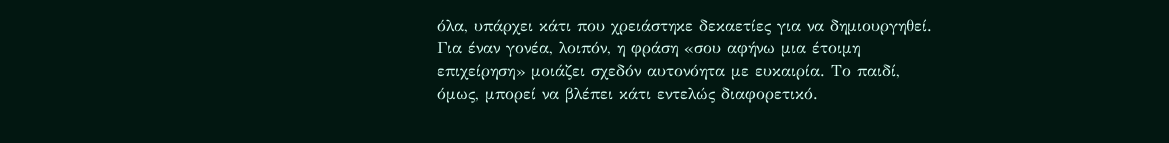όλα, υπάρχει κάτι που χρειάστηκε δεκαετίες για να δημιουργηθεί. Για έναν γονέα, λοιπόν, η φράση «σου αφήνω μια έτοιμη επιχείρηση» μοιάζει σχεδόν αυτονόητα με ευκαιρία. Το παιδί, όμως, μπορεί να βλέπει κάτι εντελώς διαφορετικό.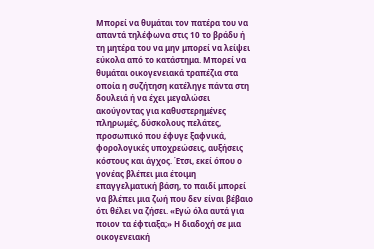Μπορεί να θυμάται τον πατέρα του να απαντά τηλέφωνα στις 10 το βράδυ ή τη μητέρα του να μην μπορεί να λείψει εύκολα από το κατάστημα. Μπορεί να θυμάται οικογενειακά τραπέζια στα οποία η συζήτηση κατέληγε πάντα στη δουλειά ή να έχει μεγαλώσει ακούγοντας για καθυστερημένες πληρωμές, δύσκολους πελάτες, προσωπικό που έφυγε ξαφνικά, φορολογικές υποχρεώσεις, αυξήσεις κόστους και άγχος. Έτσι, εκεί όπου ο γονέας βλέπει μια έτοιμη επαγγελματική βάση, το παιδί μπορεί να βλέπει μια ζωή που δεν είναι βέβαιο ότι θέλει να ζήσει. «Εγώ όλα αυτά για ποιον τα έφτιαξα;» Η διαδοχή σε μια οικογενειακή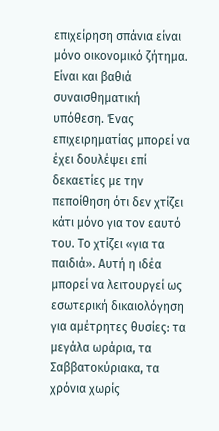επιχείρηση σπάνια είναι μόνο οικονομικό ζήτημα. Είναι και βαθιά συναισθηματική υπόθεση. Ένας επιχειρηματίας μπορεί να έχει δουλέψει επί δεκαετίες με την πεποίθηση ότι δεν χτίζει κάτι μόνο για τον εαυτό του. Το χτίζει «για τα παιδιά». Αυτή η ιδέα μπορεί να λειτουργεί ως εσωτερική δικαιολόγηση για αμέτρητες θυσίες: τα μεγάλα ωράρια, τα Σαββατοκύριακα, τα χρόνια χωρίς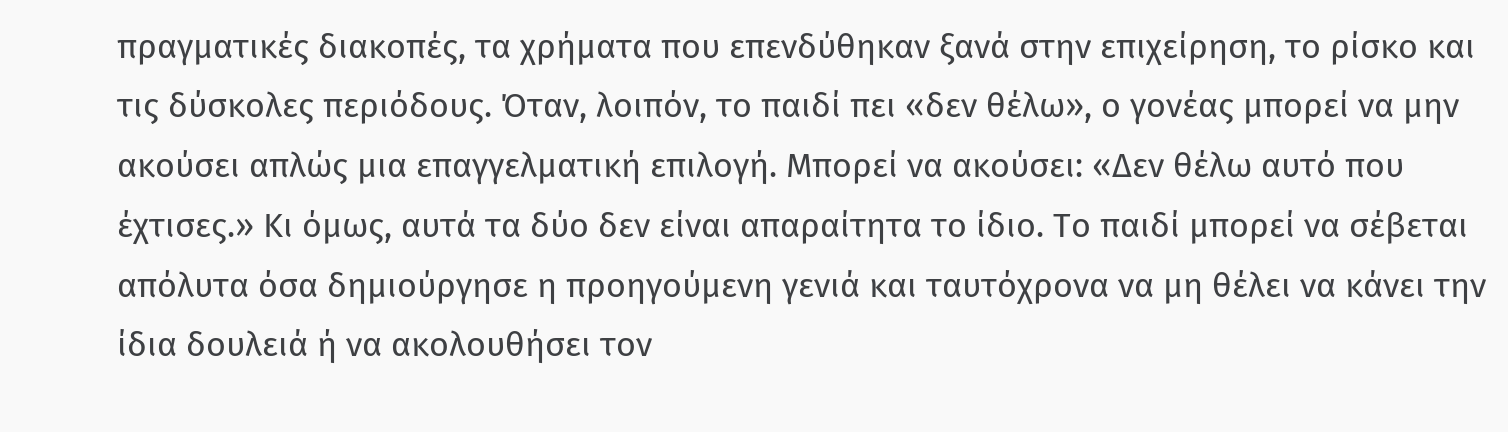πραγματικές διακοπές, τα χρήματα που επενδύθηκαν ξανά στην επιχείρηση, το ρίσκο και τις δύσκολες περιόδους. Όταν, λοιπόν, το παιδί πει «δεν θέλω», ο γονέας μπορεί να μην ακούσει απλώς μια επαγγελματική επιλογή. Μπορεί να ακούσει: «Δεν θέλω αυτό που έχτισες.» Κι όμως, αυτά τα δύο δεν είναι απαραίτητα το ίδιο. Το παιδί μπορεί να σέβεται απόλυτα όσα δημιούργησε η προηγούμενη γενιά και ταυτόχρονα να μη θέλει να κάνει την ίδια δουλειά ή να ακολουθήσει τον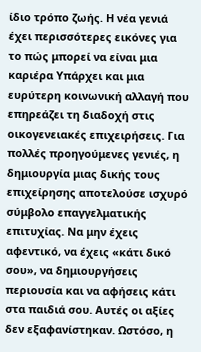ίδιο τρόπο ζωής. Η νέα γενιά έχει περισσότερες εικόνες για το πώς μπορεί να είναι μια καριέρα Υπάρχει και μια ευρύτερη κοινωνική αλλαγή που επηρεάζει τη διαδοχή στις οικογενειακές επιχειρήσεις. Για πολλές προηγούμενες γενιές, η δημιουργία μιας δικής τους επιχείρησης αποτελούσε ισχυρό σύμβολο επαγγελματικής επιτυχίας. Να μην έχεις αφεντικό, να έχεις «κάτι δικό σου», να δημιουργήσεις περιουσία και να αφήσεις κάτι στα παιδιά σου. Αυτές οι αξίες δεν εξαφανίστηκαν. Ωστόσο, η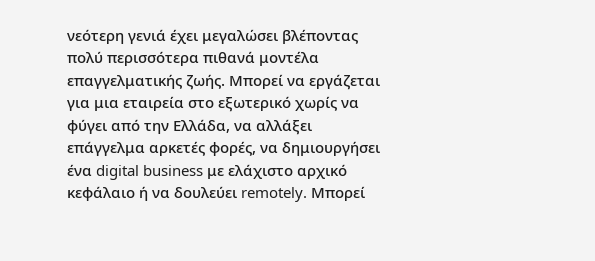νεότερη γενιά έχει μεγαλώσει βλέποντας πολύ περισσότερα πιθανά μοντέλα επαγγελματικής ζωής. Μπορεί να εργάζεται για μια εταιρεία στο εξωτερικό χωρίς να φύγει από την Ελλάδα, να αλλάξει επάγγελμα αρκετές φορές, να δημιουργήσει ένα digital business με ελάχιστο αρχικό κεφάλαιο ή να δουλεύει remotely. Μπορεί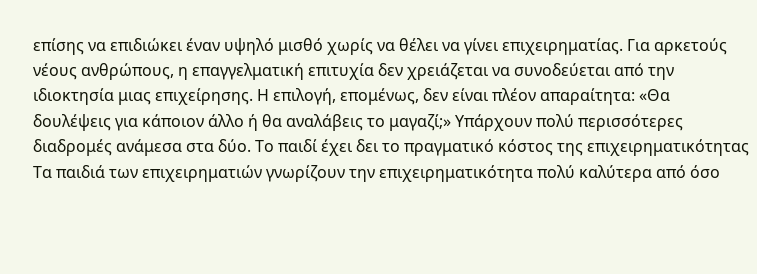επίσης να επιδιώκει έναν υψηλό μισθό χωρίς να θέλει να γίνει επιχειρηματίας. Για αρκετούς νέους ανθρώπους, η επαγγελματική επιτυχία δεν χρειάζεται να συνοδεύεται από την ιδιοκτησία μιας επιχείρησης. Η επιλογή, επομένως, δεν είναι πλέον απαραίτητα: «Θα δουλέψεις για κάποιον άλλο ή θα αναλάβεις το μαγαζί;» Υπάρχουν πολύ περισσότερες διαδρομές ανάμεσα στα δύο. Το παιδί έχει δει το πραγματικό κόστος της επιχειρηματικότητας Τα παιδιά των επιχειρηματιών γνωρίζουν την επιχειρηματικότητα πολύ καλύτερα από όσο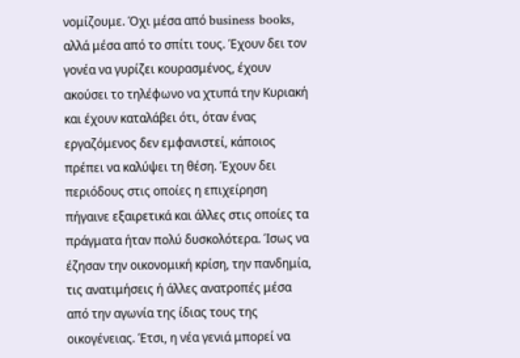νομίζουμε. Όχι μέσα από business books, αλλά μέσα από το σπίτι τους. Έχουν δει τον γονέα να γυρίζει κουρασμένος, έχουν ακούσει το τηλέφωνο να χτυπά την Κυριακή και έχουν καταλάβει ότι, όταν ένας εργαζόμενος δεν εμφανιστεί, κάποιος πρέπει να καλύψει τη θέση. Έχουν δει περιόδους στις οποίες η επιχείρηση πήγαινε εξαιρετικά και άλλες στις οποίες τα πράγματα ήταν πολύ δυσκολότερα. Ίσως να έζησαν την οικονομική κρίση, την πανδημία, τις ανατιμήσεις ή άλλες ανατροπές μέσα από την αγωνία της ίδιας τους της οικογένειας. Έτσι, η νέα γενιά μπορεί να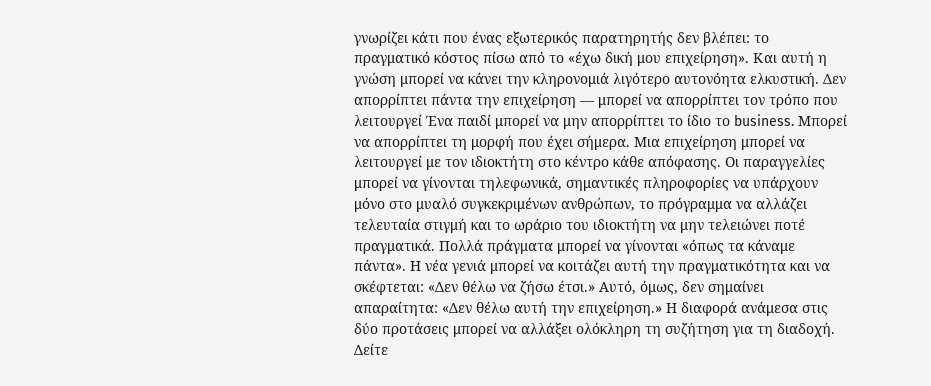γνωρίζει κάτι που ένας εξωτερικός παρατηρητής δεν βλέπει: το πραγματικό κόστος πίσω από το «έχω δική μου επιχείρηση». Και αυτή η γνώση μπορεί να κάνει την κληρονομιά λιγότερο αυτονόητα ελκυστική. Δεν απορρίπτει πάντα την επιχείρηση — μπορεί να απορρίπτει τον τρόπο που λειτουργεί Ένα παιδί μπορεί να μην απορρίπτει το ίδιο το business. Μπορεί να απορρίπτει τη μορφή που έχει σήμερα. Μια επιχείρηση μπορεί να λειτουργεί με τον ιδιοκτήτη στο κέντρο κάθε απόφασης. Οι παραγγελίες μπορεί να γίνονται τηλεφωνικά, σημαντικές πληροφορίες να υπάρχουν μόνο στο μυαλό συγκεκριμένων ανθρώπων, το πρόγραμμα να αλλάζει τελευταία στιγμή και το ωράριο του ιδιοκτήτη να μην τελειώνει ποτέ πραγματικά. Πολλά πράγματα μπορεί να γίνονται «όπως τα κάναμε πάντα». Η νέα γενιά μπορεί να κοιτάζει αυτή την πραγματικότητα και να σκέφτεται: «Δεν θέλω να ζήσω έτσι.» Αυτό, όμως, δεν σημαίνει απαραίτητα: «Δεν θέλω αυτή την επιχείρηση.» Η διαφορά ανάμεσα στις δύο προτάσεις μπορεί να αλλάξει ολόκληρη τη συζήτηση για τη διαδοχή. Δείτε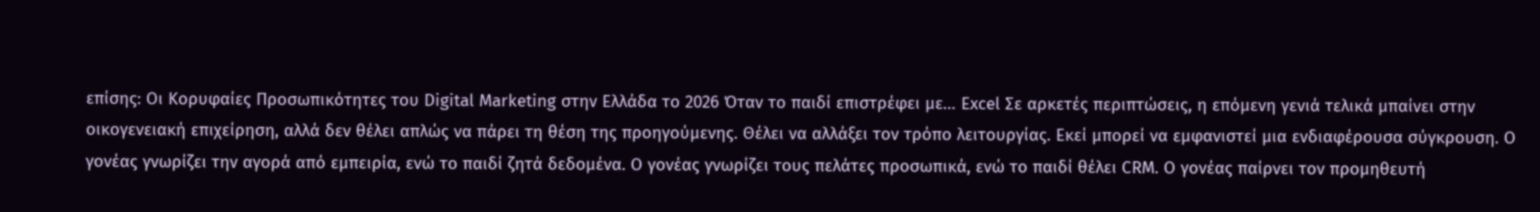επίσης: Οι Κορυφαίες Προσωπικότητες του Digital Marketing στην Ελλάδα το 2026 Όταν το παιδί επιστρέφει με… Excel Σε αρκετές περιπτώσεις, η επόμενη γενιά τελικά μπαίνει στην οικογενειακή επιχείρηση, αλλά δεν θέλει απλώς να πάρει τη θέση της προηγούμενης. Θέλει να αλλάξει τον τρόπο λειτουργίας. Εκεί μπορεί να εμφανιστεί μια ενδιαφέρουσα σύγκρουση. Ο γονέας γνωρίζει την αγορά από εμπειρία, ενώ το παιδί ζητά δεδομένα. Ο γονέας γνωρίζει τους πελάτες προσωπικά, ενώ το παιδί θέλει CRM. Ο γονέας παίρνει τον προμηθευτή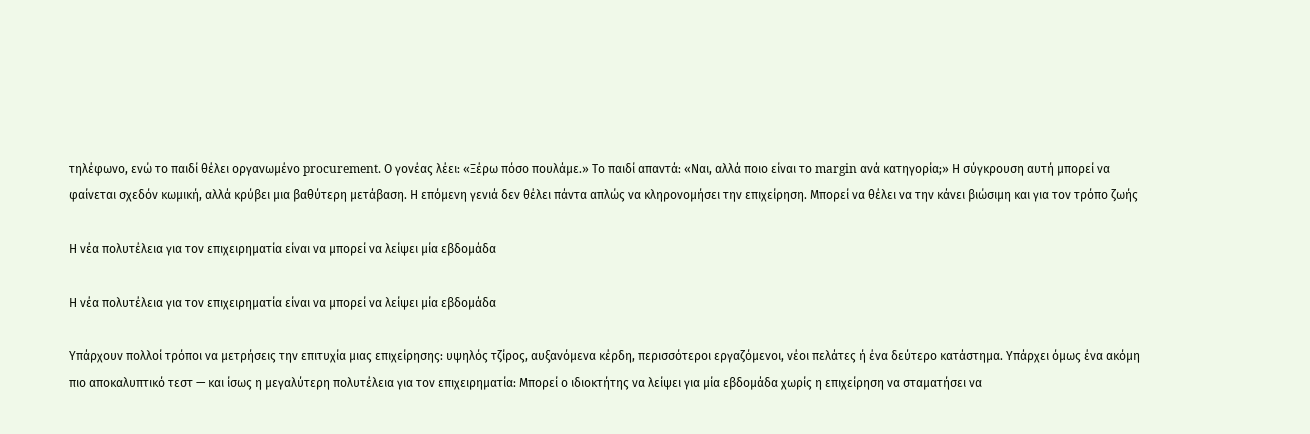τηλέφωνο, ενώ το παιδί θέλει οργανωμένο procurement. Ο γονέας λέει: «Ξέρω πόσο πουλάμε.» Το παιδί απαντά: «Ναι, αλλά ποιο είναι το margin ανά κατηγορία;» Η σύγκρουση αυτή μπορεί να φαίνεται σχεδόν κωμική, αλλά κρύβει μια βαθύτερη μετάβαση. Η επόμενη γενιά δεν θέλει πάντα απλώς να κληρονομήσει την επιχείρηση. Μπορεί να θέλει να την κάνει βιώσιμη και για τον τρόπο ζωής

Η νέα πολυτέλεια για τον επιχειρηματία είναι να μπορεί να λείψει μία εβδομάδα

Η νέα πολυτέλεια για τον επιχειρηματία είναι να μπορεί να λείψει μία εβδομάδα

Υπάρχουν πολλοί τρόποι να μετρήσεις την επιτυχία μιας επιχείρησης: υψηλός τζίρος, αυξανόμενα κέρδη, περισσότεροι εργαζόμενοι, νέοι πελάτες ή ένα δεύτερο κατάστημα. Υπάρχει όμως ένα ακόμη πιο αποκαλυπτικό τεστ — και ίσως η μεγαλύτερη πολυτέλεια για τον επιχειρηματία: Μπορεί ο ιδιοκτήτης να λείψει για μία εβδομάδα χωρίς η επιχείρηση να σταματήσει να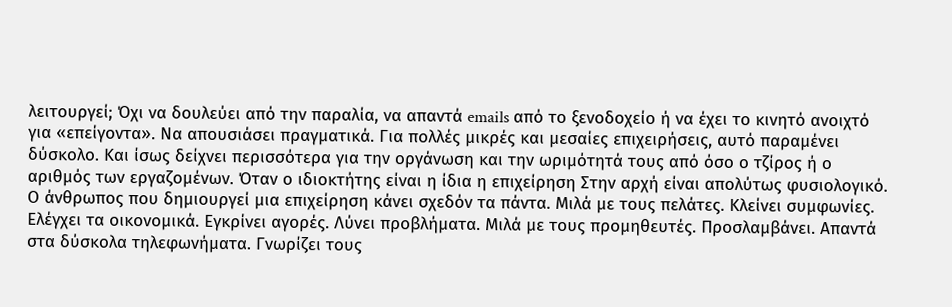λειτουργεί; Όχι να δουλεύει από την παραλία, να απαντά emails από το ξενοδοχείο ή να έχει το κινητό ανοιχτό για «επείγοντα». Να απουσιάσει πραγματικά. Για πολλές μικρές και μεσαίες επιχειρήσεις, αυτό παραμένει δύσκολο. Και ίσως δείχνει περισσότερα για την οργάνωση και την ωριμότητά τους από όσο ο τζίρος ή ο αριθμός των εργαζομένων. Όταν ο ιδιοκτήτης είναι η ίδια η επιχείρηση Στην αρχή είναι απολύτως φυσιολογικό. Ο άνθρωπος που δημιουργεί μια επιχείρηση κάνει σχεδόν τα πάντα. Μιλά με τους πελάτες. Κλείνει συμφωνίες. Ελέγχει τα οικονομικά. Εγκρίνει αγορές. Λύνει προβλήματα. Μιλά με τους προμηθευτές. Προσλαμβάνει. Απαντά στα δύσκολα τηλεφωνήματα. Γνωρίζει τους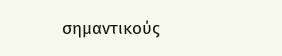σημαντικούς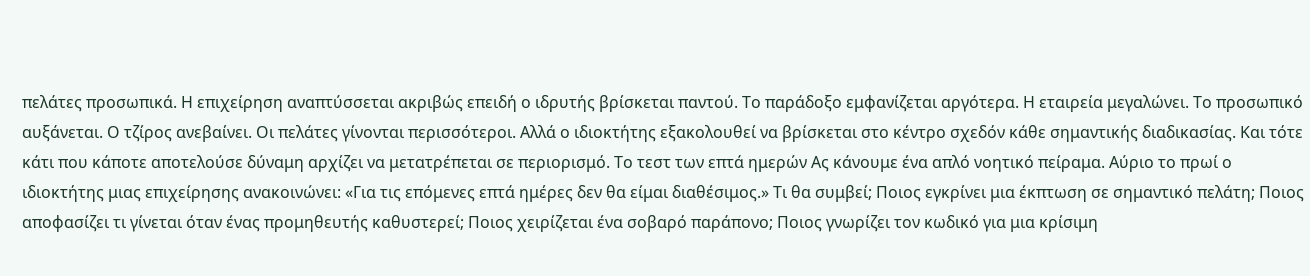πελάτες προσωπικά. Η επιχείρηση αναπτύσσεται ακριβώς επειδή ο ιδρυτής βρίσκεται παντού. Το παράδοξο εμφανίζεται αργότερα. Η εταιρεία μεγαλώνει. Το προσωπικό αυξάνεται. Ο τζίρος ανεβαίνει. Οι πελάτες γίνονται περισσότεροι. Αλλά ο ιδιοκτήτης εξακολουθεί να βρίσκεται στο κέντρο σχεδόν κάθε σημαντικής διαδικασίας. Και τότε κάτι που κάποτε αποτελούσε δύναμη αρχίζει να μετατρέπεται σε περιορισμό. Το τεστ των επτά ημερών Ας κάνουμε ένα απλό νοητικό πείραμα. Αύριο το πρωί ο ιδιοκτήτης μιας επιχείρησης ανακοινώνει: «Για τις επόμενες επτά ημέρες δεν θα είμαι διαθέσιμος.» Τι θα συμβεί; Ποιος εγκρίνει μια έκπτωση σε σημαντικό πελάτη; Ποιος αποφασίζει τι γίνεται όταν ένας προμηθευτής καθυστερεί; Ποιος χειρίζεται ένα σοβαρό παράπονο; Ποιος γνωρίζει τον κωδικό για μια κρίσιμη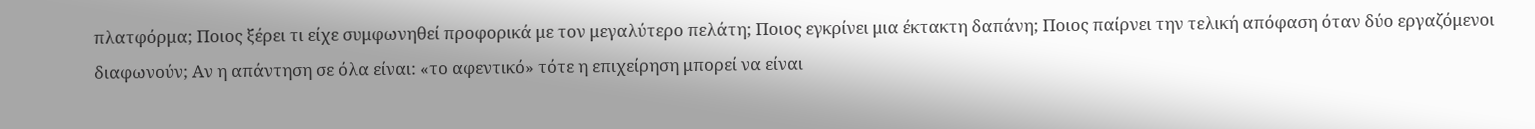πλατφόρμα; Ποιος ξέρει τι είχε συμφωνηθεί προφορικά με τον μεγαλύτερο πελάτη; Ποιος εγκρίνει μια έκτακτη δαπάνη; Ποιος παίρνει την τελική απόφαση όταν δύο εργαζόμενοι διαφωνούν; Αν η απάντηση σε όλα είναι: «το αφεντικό» τότε η επιχείρηση μπορεί να είναι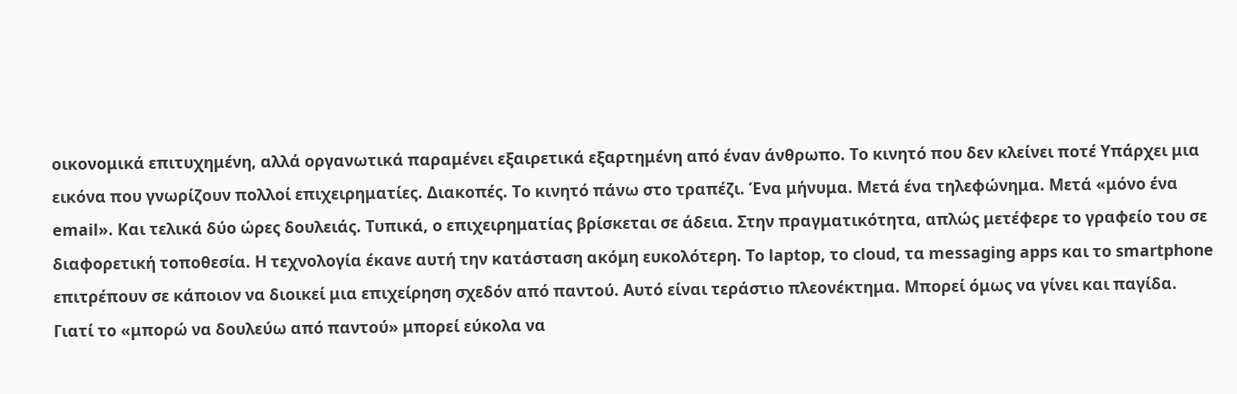οικονομικά επιτυχημένη, αλλά οργανωτικά παραμένει εξαιρετικά εξαρτημένη από έναν άνθρωπο. Το κινητό που δεν κλείνει ποτέ Υπάρχει μια εικόνα που γνωρίζουν πολλοί επιχειρηματίες. Διακοπές. Το κινητό πάνω στο τραπέζι. Ένα μήνυμα. Μετά ένα τηλεφώνημα. Μετά «μόνο ένα email». Και τελικά δύο ώρες δουλειάς. Τυπικά, ο επιχειρηματίας βρίσκεται σε άδεια. Στην πραγματικότητα, απλώς μετέφερε το γραφείο του σε διαφορετική τοποθεσία. Η τεχνολογία έκανε αυτή την κατάσταση ακόμη ευκολότερη. Το laptop, το cloud, τα messaging apps και το smartphone επιτρέπουν σε κάποιον να διοικεί μια επιχείρηση σχεδόν από παντού. Αυτό είναι τεράστιο πλεονέκτημα. Μπορεί όμως να γίνει και παγίδα. Γιατί το «μπορώ να δουλεύω από παντού» μπορεί εύκολα να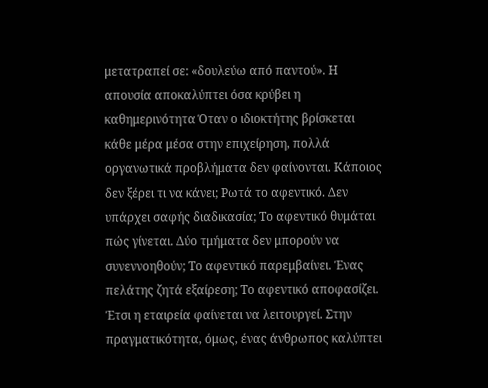μετατραπεί σε: «δουλεύω από παντού». Η απουσία αποκαλύπτει όσα κρύβει η καθημερινότητα Όταν ο ιδιοκτήτης βρίσκεται κάθε μέρα μέσα στην επιχείρηση, πολλά οργανωτικά προβλήματα δεν φαίνονται. Κάποιος δεν ξέρει τι να κάνει; Ρωτά το αφεντικό. Δεν υπάρχει σαφής διαδικασία; Το αφεντικό θυμάται πώς γίνεται. Δύο τμήματα δεν μπορούν να συνεννοηθούν; Το αφεντικό παρεμβαίνει. Ένας πελάτης ζητά εξαίρεση; Το αφεντικό αποφασίζει. Έτσι η εταιρεία φαίνεται να λειτουργεί. Στην πραγματικότητα, όμως, ένας άνθρωπος καλύπτει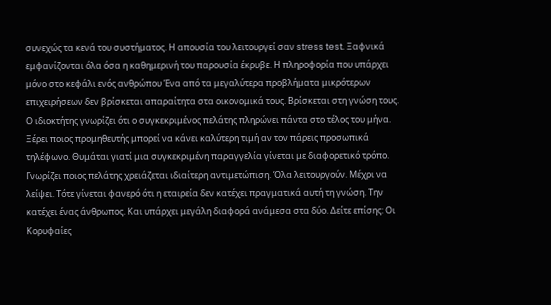συνεχώς τα κενά του συστήματος. Η απουσία του λειτουργεί σαν stress test. Ξαφνικά εμφανίζονται όλα όσα η καθημερινή του παρουσία έκρυβε. Η πληροφορία που υπάρχει μόνο στο κεφάλι ενός ανθρώπου Ένα από τα μεγαλύτερα προβλήματα μικρότερων επιχειρήσεων δεν βρίσκεται απαραίτητα στα οικονομικά τους. Βρίσκεται στη γνώση τους. Ο ιδιοκτήτης γνωρίζει ότι ο συγκεκριμένος πελάτης πληρώνει πάντα στο τέλος του μήνα. Ξέρει ποιος προμηθευτής μπορεί να κάνει καλύτερη τιμή αν τον πάρεις προσωπικά τηλέφωνο. Θυμάται γιατί μια συγκεκριμένη παραγγελία γίνεται με διαφορετικό τρόπο. Γνωρίζει ποιος πελάτης χρειάζεται ιδιαίτερη αντιμετώπιση. Όλα λειτουργούν. Μέχρι να λείψει. Τότε γίνεται φανερό ότι η εταιρεία δεν κατέχει πραγματικά αυτή τη γνώση. Την κατέχει ένας άνθρωπος. Και υπάρχει μεγάλη διαφορά ανάμεσα στα δύο. Δείτε επίσης: Οι Κορυφαίες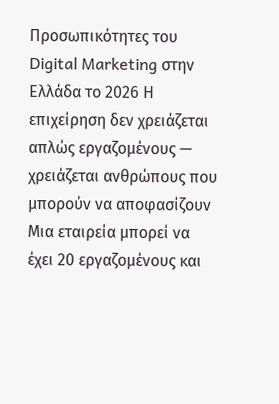Προσωπικότητες του Digital Marketing στην Ελλάδα το 2026 Η επιχείρηση δεν χρειάζεται απλώς εργαζομένους — χρειάζεται ανθρώπους που μπορούν να αποφασίζουν Μια εταιρεία μπορεί να έχει 20 εργαζομένους και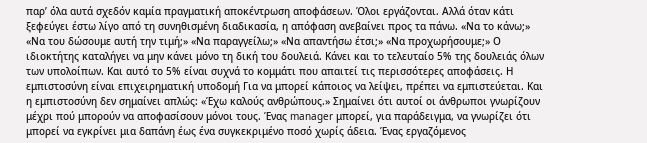παρ’ όλα αυτά σχεδόν καμία πραγματική αποκέντρωση αποφάσεων. Όλοι εργάζονται. Αλλά όταν κάτι ξεφεύγει έστω λίγο από τη συνηθισμένη διαδικασία, η απόφαση ανεβαίνει προς τα πάνω. «Να το κάνω;» «Να του δώσουμε αυτή την τιμή;» «Να παραγγείλω;» «Να απαντήσω έτσι;» «Να προχωρήσουμε;» Ο ιδιοκτήτης καταλήγει να μην κάνει μόνο τη δική του δουλειά. Κάνει και το τελευταίο 5% της δουλειάς όλων των υπολοίπων. Και αυτό το 5% είναι συχνά το κομμάτι που απαιτεί τις περισσότερες αποφάσεις. Η εμπιστοσύνη είναι επιχειρηματική υποδομή Για να μπορεί κάποιος να λείψει, πρέπει να εμπιστεύεται. Και η εμπιστοσύνη δεν σημαίνει απλώς: «Έχω καλούς ανθρώπους.» Σημαίνει ότι αυτοί οι άνθρωποι γνωρίζουν μέχρι πού μπορούν να αποφασίσουν μόνοι τους. Ένας manager μπορεί, για παράδειγμα, να γνωρίζει ότι μπορεί να εγκρίνει μια δαπάνη έως ένα συγκεκριμένο ποσό χωρίς άδεια. Ένας εργαζόμενος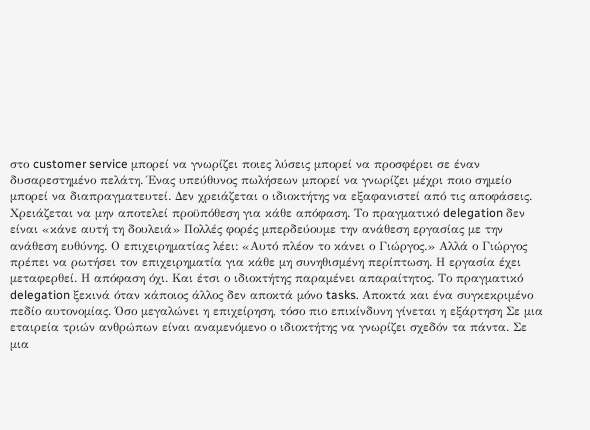στο customer service μπορεί να γνωρίζει ποιες λύσεις μπορεί να προσφέρει σε έναν δυσαρεστημένο πελάτη. Ένας υπεύθυνος πωλήσεων μπορεί να γνωρίζει μέχρι ποιο σημείο μπορεί να διαπραγματευτεί. Δεν χρειάζεται ο ιδιοκτήτης να εξαφανιστεί από τις αποφάσεις. Χρειάζεται να μην αποτελεί προϋπόθεση για κάθε απόφαση. Το πραγματικό delegation δεν είναι «κάνε αυτή τη δουλειά» Πολλές φορές μπερδεύουμε την ανάθεση εργασίας με την ανάθεση ευθύνης. Ο επιχειρηματίας λέει: «Αυτό πλέον το κάνει ο Γιώργος.» Αλλά ο Γιώργος πρέπει να ρωτήσει τον επιχειρηματία για κάθε μη συνηθισμένη περίπτωση. Η εργασία έχει μεταφερθεί. Η απόφαση όχι. Και έτσι ο ιδιοκτήτης παραμένει απαραίτητος. Το πραγματικό delegation ξεκινά όταν κάποιος άλλος δεν αποκτά μόνο tasks. Αποκτά και ένα συγκεκριμένο πεδίο αυτονομίας. Όσο μεγαλώνει η επιχείρηση, τόσο πιο επικίνδυνη γίνεται η εξάρτηση Σε μια εταιρεία τριών ανθρώπων είναι αναμενόμενο ο ιδιοκτήτης να γνωρίζει σχεδόν τα πάντα. Σε μια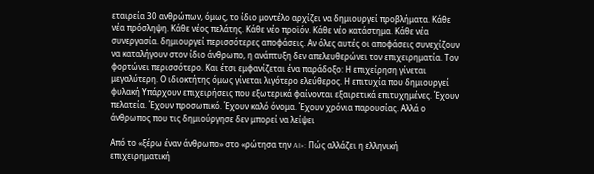εταιρεία 30 ανθρώπων, όμως, το ίδιο μοντέλο αρχίζει να δημιουργεί προβλήματα. Κάθε νέα πρόσληψη. Κάθε νέος πελάτης. Κάθε νέο προϊόν. Κάθε νέο κατάστημα. Κάθε νέα συνεργασία. δημιουργεί περισσότερες αποφάσεις. Αν όλες αυτές οι αποφάσεις συνεχίζουν να καταλήγουν στον ίδιο άνθρωπο, η ανάπτυξη δεν απελευθερώνει τον επιχειρηματία. Τον φορτώνει περισσότερο. Και έτσι εμφανίζεται ένα παράδοξο: Η επιχείρηση γίνεται μεγαλύτερη. Ο ιδιοκτήτης όμως γίνεται λιγότερο ελεύθερος. Η επιτυχία που δημιουργεί φυλακή Υπάρχουν επιχειρήσεις που εξωτερικά φαίνονται εξαιρετικά επιτυχημένες. Έχουν πελατεία. Έχουν προσωπικό. Έχουν καλό όνομα. Έχουν χρόνια παρουσίας. Αλλά ο άνθρωπος που τις δημιούργησε δεν μπορεί να λείψει

Από το «ξέρω έναν άνθρωπο» στο «ρώτησα την AI»: Πώς αλλάζει η ελληνική επιχειρηματική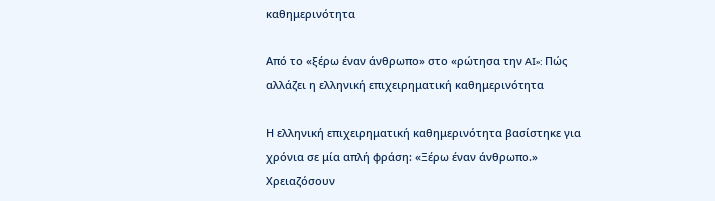καθημερινότητα

Από το «ξέρω έναν άνθρωπο» στο «ρώτησα την AI»: Πώς αλλάζει η ελληνική επιχειρηματική καθημερινότητα

Η ελληνική επιχειρηματική καθημερινότητα βασίστηκε για χρόνια σε μία απλή φράση: «Ξέρω έναν άνθρωπο.» Χρειαζόσουν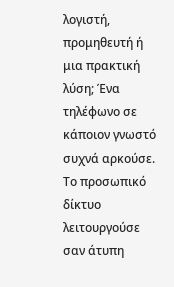λογιστή, προμηθευτή ή μια πρακτική λύση; Ένα τηλέφωνο σε κάποιον γνωστό συχνά αρκούσε. Το προσωπικό δίκτυο λειτουργούσε σαν άτυπη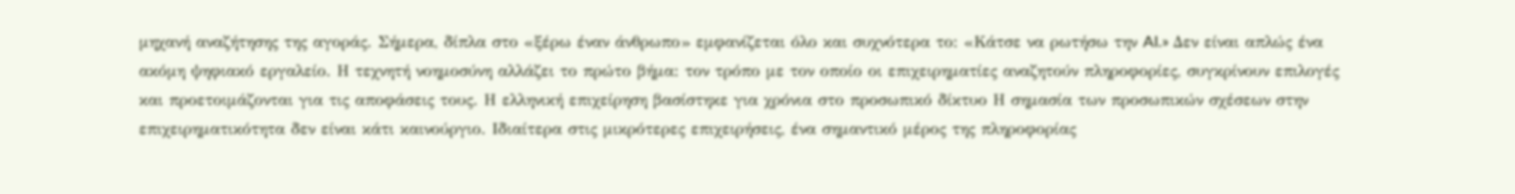μηχανή αναζήτησης της αγοράς. Σήμερα, δίπλα στο «ξέρω έναν άνθρωπο» εμφανίζεται όλο και συχνότερα το: «Κάτσε να ρωτήσω την AI.» Δεν είναι απλώς ένα ακόμη ψηφιακό εργαλείο. Η τεχνητή νοημοσύνη αλλάζει το πρώτο βήμα: τον τρόπο με τον οποίο οι επιχειρηματίες αναζητούν πληροφορίες, συγκρίνουν επιλογές και προετοιμάζονται για τις αποφάσεις τους. Η ελληνική επιχείρηση βασίστηκε για χρόνια στο προσωπικό δίκτυο Η σημασία των προσωπικών σχέσεων στην επιχειρηματικότητα δεν είναι κάτι καινούργιο. Ιδιαίτερα στις μικρότερες επιχειρήσεις, ένα σημαντικό μέρος της πληροφορίας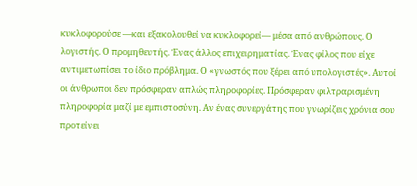κυκλοφορούσε —και εξακολουθεί να κυκλοφορεί— μέσα από ανθρώπους. Ο λογιστής. Ο προμηθευτής. Ένας άλλος επιχειρηματίας. Ένας φίλος που είχε αντιμετωπίσει το ίδιο πρόβλημα. Ο «γνωστός που ξέρει από υπολογιστές». Αυτοί οι άνθρωποι δεν πρόσφεραν απλώς πληροφορίες. Πρόσφεραν φιλτραρισμένη πληροφορία μαζί με εμπιστοσύνη. Αν ένας συνεργάτης που γνωρίζεις χρόνια σου προτείνει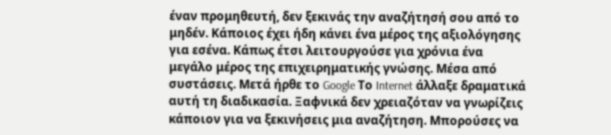έναν προμηθευτή, δεν ξεκινάς την αναζήτησή σου από το μηδέν. Κάποιος έχει ήδη κάνει ένα μέρος της αξιολόγησης για εσένα. Κάπως έτσι λειτουργούσε για χρόνια ένα μεγάλο μέρος της επιχειρηματικής γνώσης. Μέσα από συστάσεις. Μετά ήρθε το Google Το Internet άλλαξε δραματικά αυτή τη διαδικασία. Ξαφνικά δεν χρειαζόταν να γνωρίζεις κάποιον για να ξεκινήσεις μια αναζήτηση. Μπορούσες να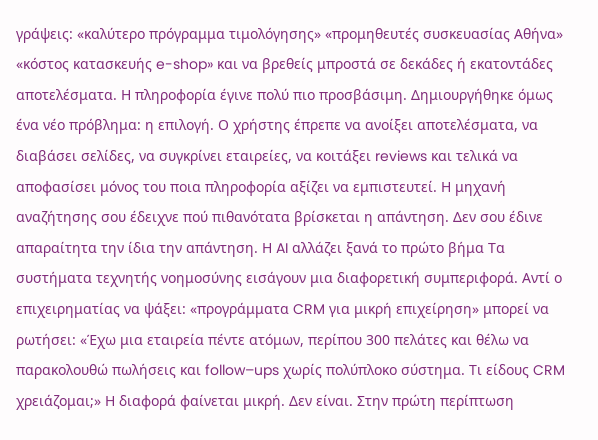γράψεις: «καλύτερο πρόγραμμα τιμολόγησης» «προμηθευτές συσκευασίας Αθήνα» «κόστος κατασκευής e-shop» και να βρεθείς μπροστά σε δεκάδες ή εκατοντάδες αποτελέσματα. Η πληροφορία έγινε πολύ πιο προσβάσιμη. Δημιουργήθηκε όμως ένα νέο πρόβλημα: η επιλογή. Ο χρήστης έπρεπε να ανοίξει αποτελέσματα, να διαβάσει σελίδες, να συγκρίνει εταιρείες, να κοιτάξει reviews και τελικά να αποφασίσει μόνος του ποια πληροφορία αξίζει να εμπιστευτεί. Η μηχανή αναζήτησης σου έδειχνε πού πιθανότατα βρίσκεται η απάντηση. Δεν σου έδινε απαραίτητα την ίδια την απάντηση. Η AI αλλάζει ξανά το πρώτο βήμα Τα συστήματα τεχνητής νοημοσύνης εισάγουν μια διαφορετική συμπεριφορά. Αντί ο επιχειρηματίας να ψάξει: «προγράμματα CRM για μικρή επιχείρηση» μπορεί να ρωτήσει: «Έχω μια εταιρεία πέντε ατόμων, περίπου 300 πελάτες και θέλω να παρακολουθώ πωλήσεις και follow–ups χωρίς πολύπλοκο σύστημα. Τι είδους CRM χρειάζομαι;» Η διαφορά φαίνεται μικρή. Δεν είναι. Στην πρώτη περίπτωση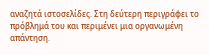αναζητά ιστοσελίδες. Στη δεύτερη περιγράφει το πρόβλημά του και περιμένει μια οργανωμένη απάντηση.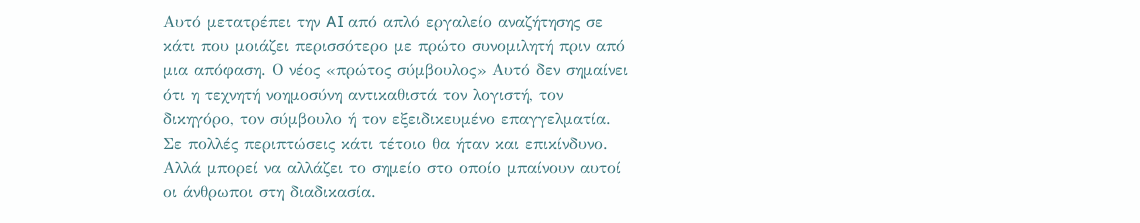Αυτό μετατρέπει την AI από απλό εργαλείο αναζήτησης σε κάτι που μοιάζει περισσότερο με πρώτο συνομιλητή πριν από μια απόφαση. Ο νέος «πρώτος σύμβουλος» Αυτό δεν σημαίνει ότι η τεχνητή νοημοσύνη αντικαθιστά τον λογιστή, τον δικηγόρο, τον σύμβουλο ή τον εξειδικευμένο επαγγελματία. Σε πολλές περιπτώσεις κάτι τέτοιο θα ήταν και επικίνδυνο. Αλλά μπορεί να αλλάζει το σημείο στο οποίο μπαίνουν αυτοί οι άνθρωποι στη διαδικασία.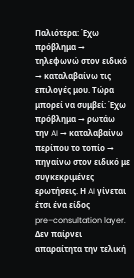Παλιότερα: Έχω πρόβλημα → τηλεφωνώ στον ειδικό → καταλαβαίνω τις επιλογές μου. Τώρα μπορεί να συμβεί: Έχω πρόβλημα → ρωτάω την AI → καταλαβαίνω περίπου το τοπίο → πηγαίνω στον ειδικό με συγκεκριμένες ερωτήσεις. Η AI γίνεται έτσι ένα είδος pre–consultation layer. Δεν παίρνει απαραίτητα την τελική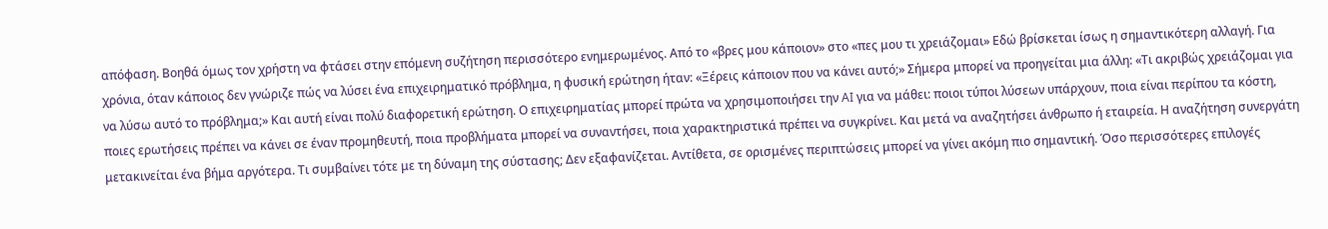απόφαση. Βοηθά όμως τον χρήστη να φτάσει στην επόμενη συζήτηση περισσότερο ενημερωμένος. Από το «βρες μου κάποιον» στο «πες μου τι χρειάζομαι» Εδώ βρίσκεται ίσως η σημαντικότερη αλλαγή. Για χρόνια, όταν κάποιος δεν γνώριζε πώς να λύσει ένα επιχειρηματικό πρόβλημα, η φυσική ερώτηση ήταν: «Ξέρεις κάποιον που να κάνει αυτό;» Σήμερα μπορεί να προηγείται μια άλλη: «Τι ακριβώς χρειάζομαι για να λύσω αυτό το πρόβλημα;» Και αυτή είναι πολύ διαφορετική ερώτηση. Ο επιχειρηματίας μπορεί πρώτα να χρησιμοποιήσει την AI για να μάθει: ποιοι τύποι λύσεων υπάρχουν, ποια είναι περίπου τα κόστη, ποιες ερωτήσεις πρέπει να κάνει σε έναν προμηθευτή, ποια προβλήματα μπορεί να συναντήσει, ποια χαρακτηριστικά πρέπει να συγκρίνει. Και μετά να αναζητήσει άνθρωπο ή εταιρεία. Η αναζήτηση συνεργάτη μετακινείται ένα βήμα αργότερα. Τι συμβαίνει τότε με τη δύναμη της σύστασης; Δεν εξαφανίζεται. Αντίθετα, σε ορισμένες περιπτώσεις μπορεί να γίνει ακόμη πιο σημαντική. Όσο περισσότερες επιλογές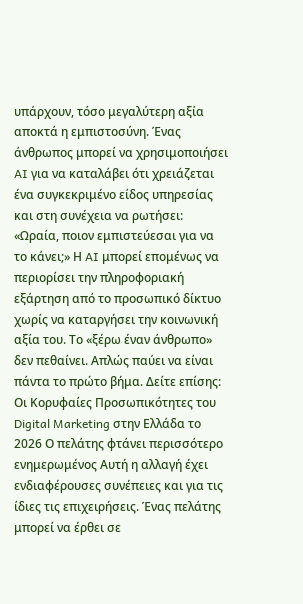υπάρχουν, τόσο μεγαλύτερη αξία αποκτά η εμπιστοσύνη. Ένας άνθρωπος μπορεί να χρησιμοποιήσει AI για να καταλάβει ότι χρειάζεται ένα συγκεκριμένο είδος υπηρεσίας και στη συνέχεια να ρωτήσει: «Ωραία, ποιον εμπιστεύεσαι για να το κάνει;» Η AI μπορεί επομένως να περιορίσει την πληροφοριακή εξάρτηση από το προσωπικό δίκτυο χωρίς να καταργήσει την κοινωνική αξία του. Το «ξέρω έναν άνθρωπο» δεν πεθαίνει. Απλώς παύει να είναι πάντα το πρώτο βήμα. Δείτε επίσης: Οι Κορυφαίες Προσωπικότητες του Digital Marketing στην Ελλάδα το 2026 Ο πελάτης φτάνει περισσότερο ενημερωμένος Αυτή η αλλαγή έχει ενδιαφέρουσες συνέπειες και για τις ίδιες τις επιχειρήσεις. Ένας πελάτης μπορεί να έρθει σε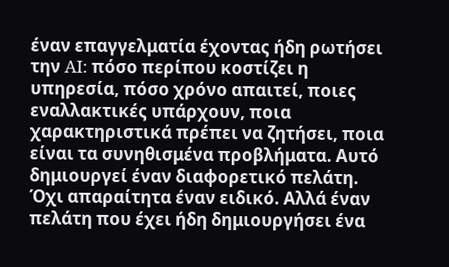έναν επαγγελματία έχοντας ήδη ρωτήσει την AI: πόσο περίπου κοστίζει η υπηρεσία, πόσο χρόνο απαιτεί, ποιες εναλλακτικές υπάρχουν, ποια χαρακτηριστικά πρέπει να ζητήσει, ποια είναι τα συνηθισμένα προβλήματα. Αυτό δημιουργεί έναν διαφορετικό πελάτη. Όχι απαραίτητα έναν ειδικό. Αλλά έναν πελάτη που έχει ήδη δημιουργήσει ένα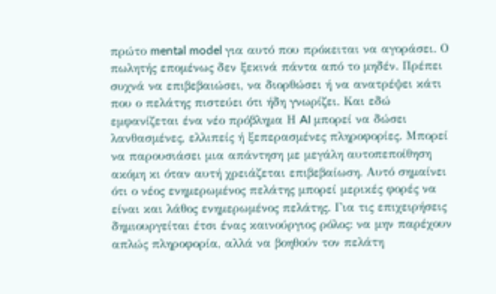πρώτο mental model για αυτό που πρόκειται να αγοράσει. Ο πωλητής επομένως δεν ξεκινά πάντα από το μηδέν. Πρέπει συχνά να επιβεβαιώσει, να διορθώσει ή να ανατρέψει κάτι που ο πελάτης πιστεύει ότι ήδη γνωρίζει. Και εδώ εμφανίζεται ένα νέο πρόβλημα Η AI μπορεί να δώσει λανθασμένες, ελλιπείς ή ξεπερασμένες πληροφορίες. Μπορεί να παρουσιάσει μια απάντηση με μεγάλη αυτοπεποίθηση ακόμη κι όταν αυτή χρειάζεται επιβεβαίωση. Αυτό σημαίνει ότι ο νέος ενημερωμένος πελάτης μπορεί μερικές φορές να είναι και λάθος ενημερωμένος πελάτης. Για τις επιχειρήσεις δημιουργείται έτσι ένας καινούργιος ρόλος: να μην παρέχουν απλώς πληροφορία, αλλά να βοηθούν τον πελάτη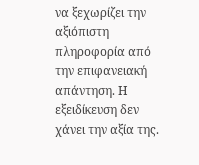να ξεχωρίζει την αξιόπιστη πληροφορία από την επιφανειακή απάντηση. Η εξειδίκευση δεν χάνει την αξία της.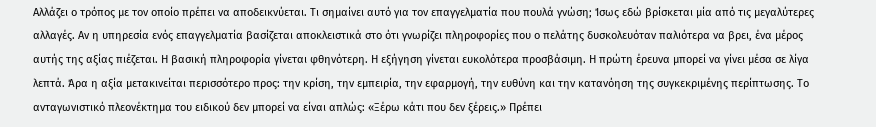Αλλάζει ο τρόπος με τον οποίο πρέπει να αποδεικνύεται. Τι σημαίνει αυτό για τον επαγγελματία που πουλά γνώση; Ίσως εδώ βρίσκεται μία από τις μεγαλύτερες αλλαγές. Αν η υπηρεσία ενός επαγγελματία βασίζεται αποκλειστικά στο ότι γνωρίζει πληροφορίες που ο πελάτης δυσκολευόταν παλιότερα να βρει, ένα μέρος αυτής της αξίας πιέζεται. Η βασική πληροφορία γίνεται φθηνότερη. Η εξήγηση γίνεται ευκολότερα προσβάσιμη. Η πρώτη έρευνα μπορεί να γίνει μέσα σε λίγα λεπτά. Άρα η αξία μετακινείται περισσότερο προς: την κρίση, την εμπειρία, την εφαρμογή, την ευθύνη και την κατανόηση της συγκεκριμένης περίπτωσης. Το ανταγωνιστικό πλεονέκτημα του ειδικού δεν μπορεί να είναι απλώς: «Ξέρω κάτι που δεν ξέρεις.» Πρέπει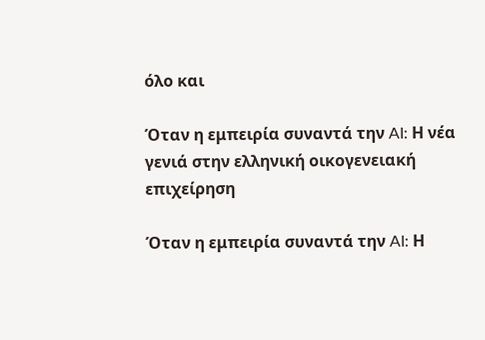όλο και

Όταν η εμπειρία συναντά την AI: Η νέα γενιά στην ελληνική οικογενειακή επιχείρηση

Όταν η εμπειρία συναντά την AI: Η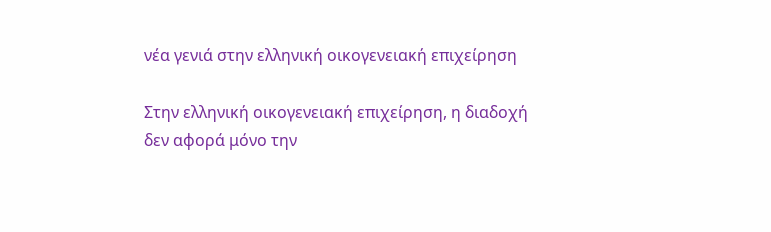νέα γενιά στην ελληνική οικογενειακή επιχείρηση

Στην ελληνική οικογενειακή επιχείρηση, η διαδοχή δεν αφορά μόνο την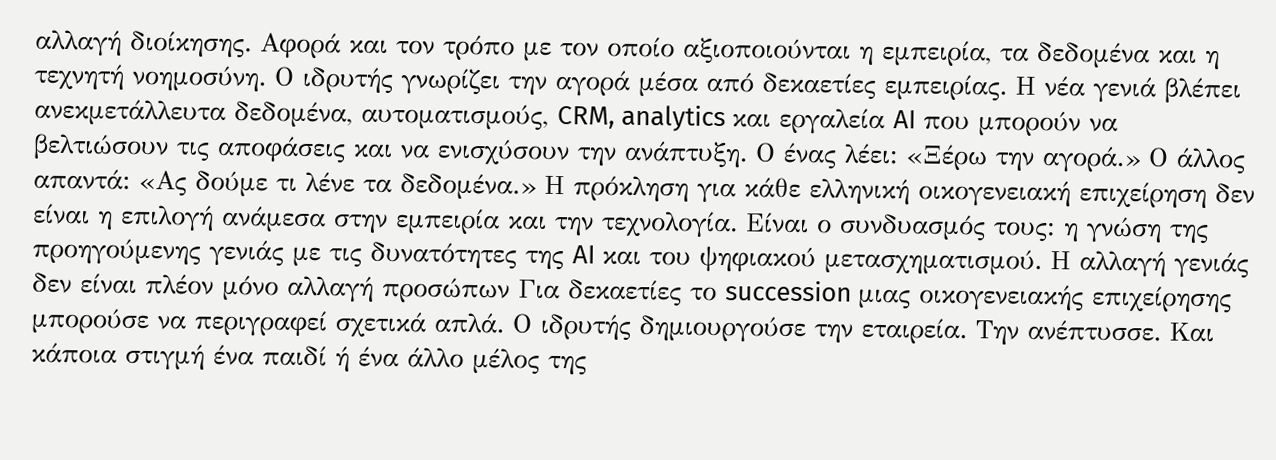αλλαγή διοίκησης. Αφορά και τον τρόπο με τον οποίο αξιοποιούνται η εμπειρία, τα δεδομένα και η τεχνητή νοημοσύνη. Ο ιδρυτής γνωρίζει την αγορά μέσα από δεκαετίες εμπειρίας. Η νέα γενιά βλέπει ανεκμετάλλευτα δεδομένα, αυτοματισμούς, CRM, analytics και εργαλεία AI που μπορούν να βελτιώσουν τις αποφάσεις και να ενισχύσουν την ανάπτυξη. Ο ένας λέει: «Ξέρω την αγορά.» Ο άλλος απαντά: «Ας δούμε τι λένε τα δεδομένα.» Η πρόκληση για κάθε ελληνική οικογενειακή επιχείρηση δεν είναι η επιλογή ανάμεσα στην εμπειρία και την τεχνολογία. Είναι ο συνδυασμός τους: η γνώση της προηγούμενης γενιάς με τις δυνατότητες της AI και του ψηφιακού μετασχηματισμού. Η αλλαγή γενιάς δεν είναι πλέον μόνο αλλαγή προσώπων Για δεκαετίες το succession μιας οικογενειακής επιχείρησης μπορούσε να περιγραφεί σχετικά απλά. Ο ιδρυτής δημιουργούσε την εταιρεία. Την ανέπτυσσε. Και κάποια στιγμή ένα παιδί ή ένα άλλο μέλος της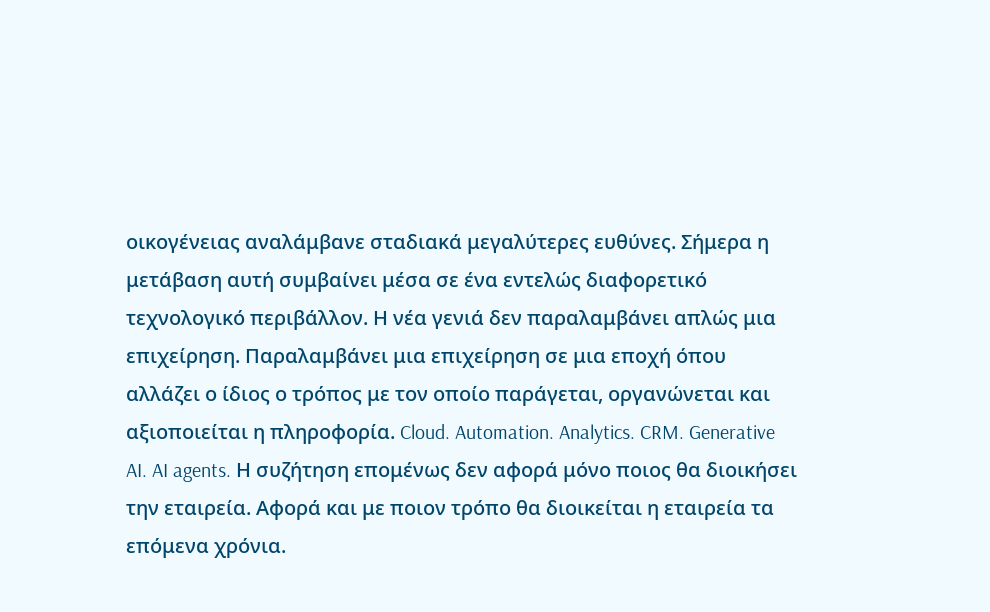οικογένειας αναλάμβανε σταδιακά μεγαλύτερες ευθύνες. Σήμερα η μετάβαση αυτή συμβαίνει μέσα σε ένα εντελώς διαφορετικό τεχνολογικό περιβάλλον. Η νέα γενιά δεν παραλαμβάνει απλώς μια επιχείρηση. Παραλαμβάνει μια επιχείρηση σε μια εποχή όπου αλλάζει ο ίδιος ο τρόπος με τον οποίο παράγεται, οργανώνεται και αξιοποιείται η πληροφορία. Cloud. Automation. Analytics. CRM. Generative AI. AI agents. Η συζήτηση επομένως δεν αφορά μόνο ποιος θα διοικήσει την εταιρεία. Αφορά και με ποιον τρόπο θα διοικείται η εταιρεία τα επόμενα χρόνια.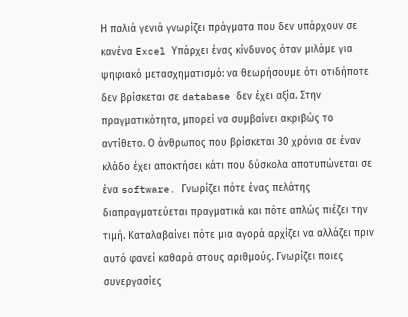Η παλιά γενιά γνωρίζει πράγματα που δεν υπάρχουν σε κανένα Excel Υπάρχει ένας κίνδυνος όταν μιλάμε για ψηφιακό μετασχηματισμό: να θεωρήσουμε ότι οτιδήποτε δεν βρίσκεται σε database δεν έχει αξία. Στην πραγματικότητα, μπορεί να συμβαίνει ακριβώς το αντίθετο. Ο άνθρωπος που βρίσκεται 30 χρόνια σε έναν κλάδο έχει αποκτήσει κάτι που δύσκολα αποτυπώνεται σε ένα software. Γνωρίζει πότε ένας πελάτης διαπραγματεύεται πραγματικά και πότε απλώς πιέζει την τιμή. Καταλαβαίνει πότε μια αγορά αρχίζει να αλλάζει πριν αυτό φανεί καθαρά στους αριθμούς. Γνωρίζει ποιες συνεργασίες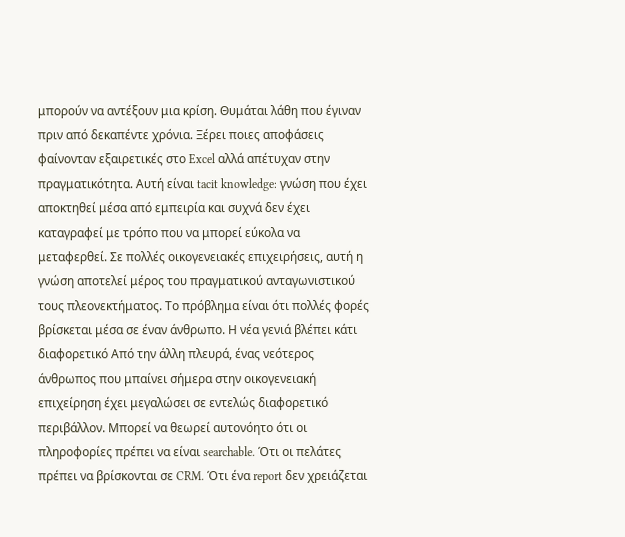μπορούν να αντέξουν μια κρίση. Θυμάται λάθη που έγιναν πριν από δεκαπέντε χρόνια. Ξέρει ποιες αποφάσεις φαίνονταν εξαιρετικές στο Excel αλλά απέτυχαν στην πραγματικότητα. Αυτή είναι tacit knowledge: γνώση που έχει αποκτηθεί μέσα από εμπειρία και συχνά δεν έχει καταγραφεί με τρόπο που να μπορεί εύκολα να μεταφερθεί. Σε πολλές οικογενειακές επιχειρήσεις, αυτή η γνώση αποτελεί μέρος του πραγματικού ανταγωνιστικού τους πλεονεκτήματος. Το πρόβλημα είναι ότι πολλές φορές βρίσκεται μέσα σε έναν άνθρωπο. Η νέα γενιά βλέπει κάτι διαφορετικό Από την άλλη πλευρά, ένας νεότερος άνθρωπος που μπαίνει σήμερα στην οικογενειακή επιχείρηση έχει μεγαλώσει σε εντελώς διαφορετικό περιβάλλον. Μπορεί να θεωρεί αυτονόητο ότι οι πληροφορίες πρέπει να είναι searchable. Ότι οι πελάτες πρέπει να βρίσκονται σε CRM. Ότι ένα report δεν χρειάζεται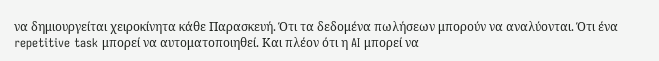να δημιουργείται χειροκίνητα κάθε Παρασκευή. Ότι τα δεδομένα πωλήσεων μπορούν να αναλύονται. Ότι ένα repetitive task μπορεί να αυτοματοποιηθεί. Και πλέον ότι η AI μπορεί να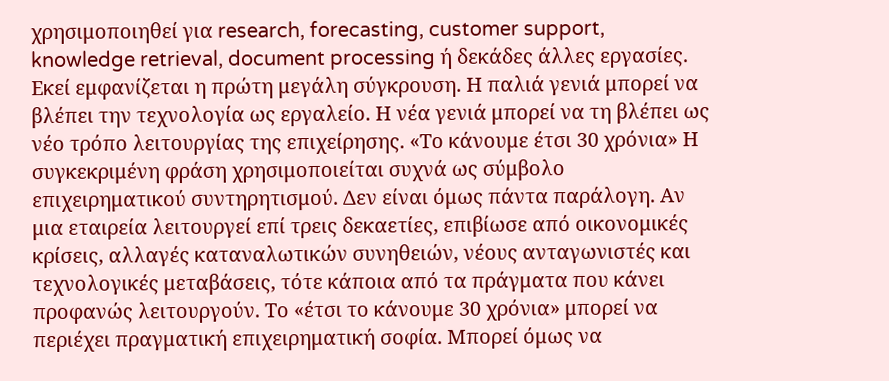χρησιμοποιηθεί για research, forecasting, customer support, knowledge retrieval, document processing ή δεκάδες άλλες εργασίες. Εκεί εμφανίζεται η πρώτη μεγάλη σύγκρουση. Η παλιά γενιά μπορεί να βλέπει την τεχνολογία ως εργαλείο. Η νέα γενιά μπορεί να τη βλέπει ως νέο τρόπο λειτουργίας της επιχείρησης. «Το κάνουμε έτσι 30 χρόνια» Η συγκεκριμένη φράση χρησιμοποιείται συχνά ως σύμβολο επιχειρηματικού συντηρητισμού. Δεν είναι όμως πάντα παράλογη. Αν μια εταιρεία λειτουργεί επί τρεις δεκαετίες, επιβίωσε από οικονομικές κρίσεις, αλλαγές καταναλωτικών συνηθειών, νέους ανταγωνιστές και τεχνολογικές μεταβάσεις, τότε κάποια από τα πράγματα που κάνει προφανώς λειτουργούν. Το «έτσι το κάνουμε 30 χρόνια» μπορεί να περιέχει πραγματική επιχειρηματική σοφία. Μπορεί όμως να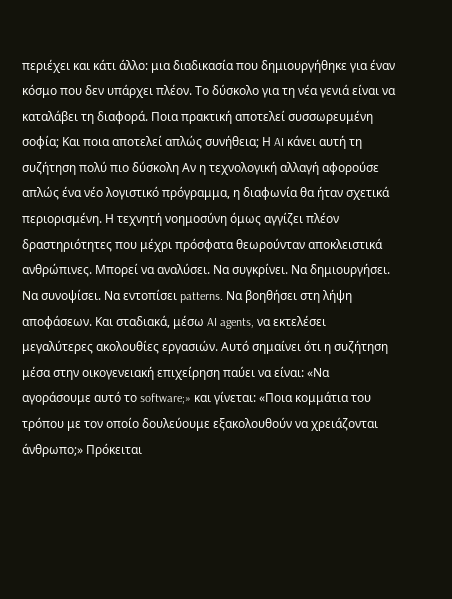περιέχει και κάτι άλλο: μια διαδικασία που δημιουργήθηκε για έναν κόσμο που δεν υπάρχει πλέον. Το δύσκολο για τη νέα γενιά είναι να καταλάβει τη διαφορά. Ποια πρακτική αποτελεί συσσωρευμένη σοφία; Και ποια αποτελεί απλώς συνήθεια; Η AI κάνει αυτή τη συζήτηση πολύ πιο δύσκολη Αν η τεχνολογική αλλαγή αφορούσε απλώς ένα νέο λογιστικό πρόγραμμα, η διαφωνία θα ήταν σχετικά περιορισμένη. Η τεχνητή νοημοσύνη όμως αγγίζει πλέον δραστηριότητες που μέχρι πρόσφατα θεωρούνταν αποκλειστικά ανθρώπινες. Μπορεί να αναλύσει. Να συγκρίνει. Να δημιουργήσει. Να συνοψίσει. Να εντοπίσει patterns. Να βοηθήσει στη λήψη αποφάσεων. Και σταδιακά, μέσω AI agents, να εκτελέσει μεγαλύτερες ακολουθίες εργασιών. Αυτό σημαίνει ότι η συζήτηση μέσα στην οικογενειακή επιχείρηση παύει να είναι: «Να αγοράσουμε αυτό το software;» και γίνεται: «Ποια κομμάτια του τρόπου με τον οποίο δουλεύουμε εξακολουθούν να χρειάζονται άνθρωπο;» Πρόκειται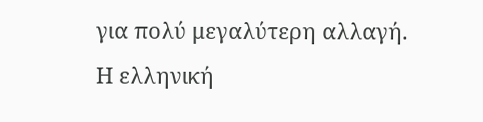για πολύ μεγαλύτερη αλλαγή. Η ελληνική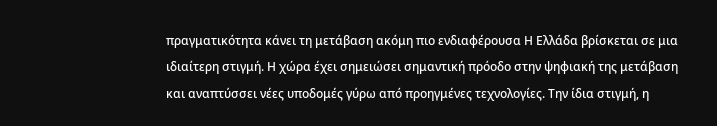πραγματικότητα κάνει τη μετάβαση ακόμη πιο ενδιαφέρουσα Η Ελλάδα βρίσκεται σε μια ιδιαίτερη στιγμή. Η χώρα έχει σημειώσει σημαντική πρόοδο στην ψηφιακή της μετάβαση και αναπτύσσει νέες υποδομές γύρω από προηγμένες τεχνολογίες. Την ίδια στιγμή, η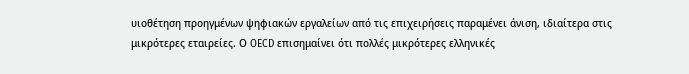υιοθέτηση προηγμένων ψηφιακών εργαλείων από τις επιχειρήσεις παραμένει άνιση, ιδιαίτερα στις μικρότερες εταιρείες. Ο OECD επισημαίνει ότι πολλές μικρότερες ελληνικές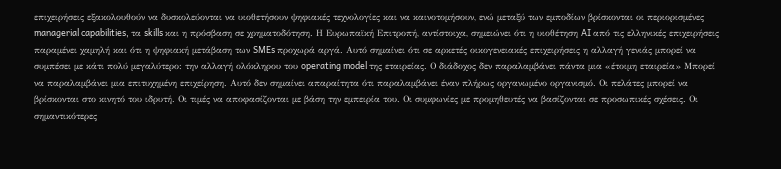επιχειρήσεις εξακολουθούν να δυσκολεύονται να υιοθετήσουν ψηφιακές τεχνολογίες και να καινοτομήσουν, ενώ μεταξύ των εμποδίων βρίσκονται οι περιορισμένες managerial capabilities, τα skills και η πρόσβαση σε χρηματοδότηση. Η Ευρωπαϊκή Επιτροπή, αντίστοιχα, σημειώνει ότι η υιοθέτηση AI από τις ελληνικές επιχειρήσεις παραμένει χαμηλή και ότι η ψηφιακή μετάβαση των SMEs προχωρά αργά. Αυτό σημαίνει ότι σε αρκετές οικογενειακές επιχειρήσεις η αλλαγή γενιάς μπορεί να συμπέσει με κάτι πολύ μεγαλύτερο: την αλλαγή ολόκληρου του operating model της εταιρείας. Ο διάδοχος δεν παραλαμβάνει πάντα μια «έτοιμη εταιρεία» Μπορεί να παραλαμβάνει μια επιτυχημένη επιχείρηση. Αυτό δεν σημαίνει απαραίτητα ότι παραλαμβάνει έναν πλήρως οργανωμένο οργανισμό. Οι πελάτες μπορεί να βρίσκονται στο κινητό του ιδρυτή. Οι τιμές να αποφασίζονται με βάση την εμπειρία του. Οι συμφωνίες με προμηθευτές να βασίζονται σε προσωπικές σχέσεις. Οι σημαντικότερες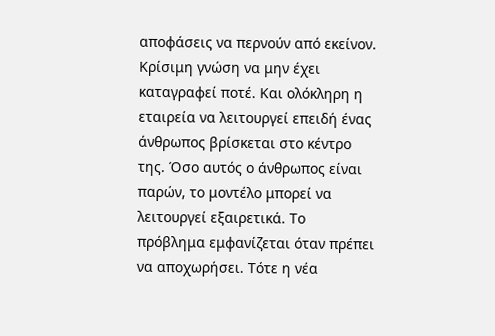αποφάσεις να περνούν από εκείνον. Κρίσιμη γνώση να μην έχει καταγραφεί ποτέ. Και ολόκληρη η εταιρεία να λειτουργεί επειδή ένας άνθρωπος βρίσκεται στο κέντρο της. Όσο αυτός ο άνθρωπος είναι παρών, το μοντέλο μπορεί να λειτουργεί εξαιρετικά. Το πρόβλημα εμφανίζεται όταν πρέπει να αποχωρήσει. Τότε η νέα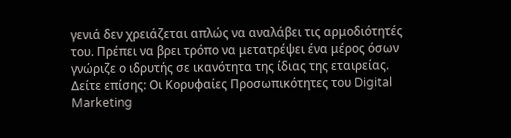γενιά δεν χρειάζεται απλώς να αναλάβει τις αρμοδιότητές του. Πρέπει να βρει τρόπο να μετατρέψει ένα μέρος όσων γνώριζε ο ιδρυτής σε ικανότητα της ίδιας της εταιρείας. Δείτε επίσης: Οι Κορυφαίες Προσωπικότητες του Digital Marketing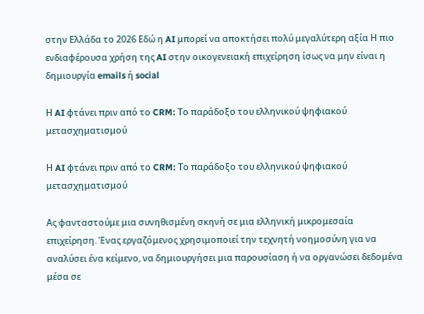στην Ελλάδα το 2026 Εδώ η AI μπορεί να αποκτήσει πολύ μεγαλύτερη αξία Η πιο ενδιαφέρουσα χρήση της AI στην οικογενειακή επιχείρηση ίσως να μην είναι η δημιουργία emails ή social

Η AI φτάνει πριν από το CRM: Το παράδοξο του ελληνικού ψηφιακού μετασχηματισμού

Η AI φτάνει πριν από το CRM: Το παράδοξο του ελληνικού ψηφιακού μετασχηματισμού

Ας φανταστούμε μια συνηθισμένη σκηνή σε μια ελληνική μικρομεσαία επιχείρηση. Ένας εργαζόμενος χρησιμοποιεί την τεχνητή νοημοσύνη για να αναλύσει ένα κείμενο, να δημιουργήσει μια παρουσίαση ή να οργανώσει δεδομένα μέσα σε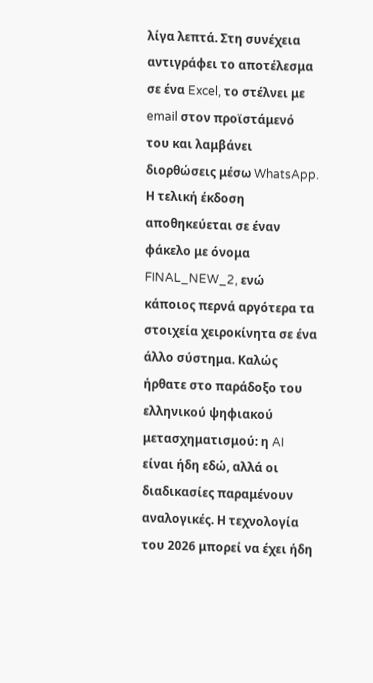λίγα λεπτά. Στη συνέχεια αντιγράφει το αποτέλεσμα σε ένα Excel, το στέλνει με email στον προϊστάμενό του και λαμβάνει διορθώσεις μέσω WhatsApp. Η τελική έκδοση αποθηκεύεται σε έναν φάκελο με όνομα FINAL_NEW_2, ενώ κάποιος περνά αργότερα τα στοιχεία χειροκίνητα σε ένα άλλο σύστημα. Καλώς ήρθατε στο παράδοξο του ελληνικού ψηφιακού μετασχηματισμού: η AI είναι ήδη εδώ, αλλά οι διαδικασίες παραμένουν αναλογικές. Η τεχνολογία του 2026 μπορεί να έχει ήδη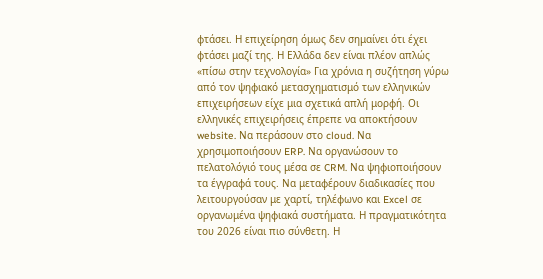φτάσει. Η επιχείρηση όμως δεν σημαίνει ότι έχει φτάσει μαζί της. Η Ελλάδα δεν είναι πλέον απλώς «πίσω στην τεχνολογία» Για χρόνια η συζήτηση γύρω από τον ψηφιακό μετασχηματισμό των ελληνικών επιχειρήσεων είχε μια σχετικά απλή μορφή. Οι ελληνικές επιχειρήσεις έπρεπε να αποκτήσουν website. Να περάσουν στο cloud. Να χρησιμοποιήσουν ERP. Να οργανώσουν το πελατολόγιό τους μέσα σε CRM. Να ψηφιοποιήσουν τα έγγραφά τους. Να μεταφέρουν διαδικασίες που λειτουργούσαν με χαρτί, τηλέφωνο και Excel σε οργανωμένα ψηφιακά συστήματα. Η πραγματικότητα του 2026 είναι πιο σύνθετη. Η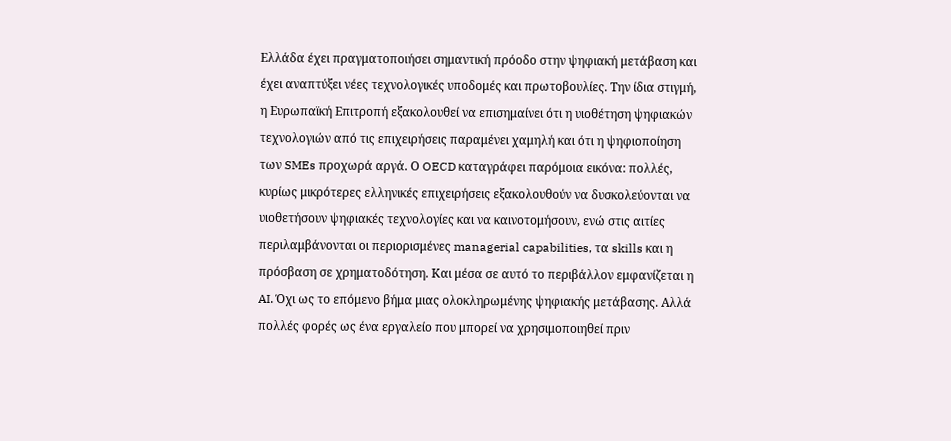Ελλάδα έχει πραγματοποιήσει σημαντική πρόοδο στην ψηφιακή μετάβαση και έχει αναπτύξει νέες τεχνολογικές υποδομές και πρωτοβουλίες. Την ίδια στιγμή, η Ευρωπαϊκή Επιτροπή εξακολουθεί να επισημαίνει ότι η υιοθέτηση ψηφιακών τεχνολογιών από τις επιχειρήσεις παραμένει χαμηλή και ότι η ψηφιοποίηση των SMEs προχωρά αργά. Ο OECD καταγράφει παρόμοια εικόνα: πολλές, κυρίως μικρότερες ελληνικές επιχειρήσεις εξακολουθούν να δυσκολεύονται να υιοθετήσουν ψηφιακές τεχνολογίες και να καινοτομήσουν, ενώ στις αιτίες περιλαμβάνονται οι περιορισμένες managerial capabilities, τα skills και η πρόσβαση σε χρηματοδότηση. Και μέσα σε αυτό το περιβάλλον εμφανίζεται η AI. Όχι ως το επόμενο βήμα μιας ολοκληρωμένης ψηφιακής μετάβασης. Αλλά πολλές φορές ως ένα εργαλείο που μπορεί να χρησιμοποιηθεί πριν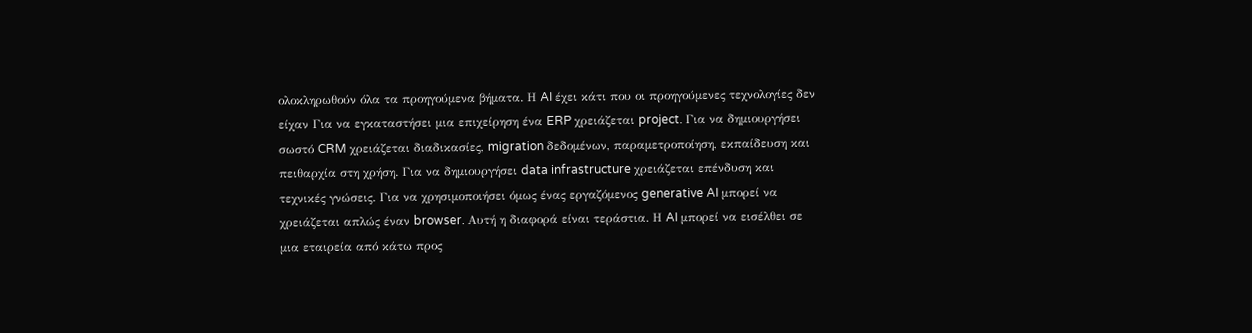ολοκληρωθούν όλα τα προηγούμενα βήματα. Η AI έχει κάτι που οι προηγούμενες τεχνολογίες δεν είχαν Για να εγκαταστήσει μια επιχείρηση ένα ERP χρειάζεται project. Για να δημιουργήσει σωστό CRM χρειάζεται διαδικασίες, migration δεδομένων, παραμετροποίηση, εκπαίδευση και πειθαρχία στη χρήση. Για να δημιουργήσει data infrastructure χρειάζεται επένδυση και τεχνικές γνώσεις. Για να χρησιμοποιήσει όμως ένας εργαζόμενος generative AI μπορεί να χρειάζεται απλώς έναν browser. Αυτή η διαφορά είναι τεράστια. Η AI μπορεί να εισέλθει σε μια εταιρεία από κάτω προς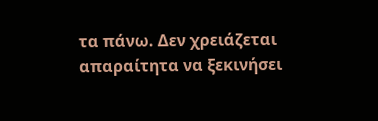τα πάνω. Δεν χρειάζεται απαραίτητα να ξεκινήσει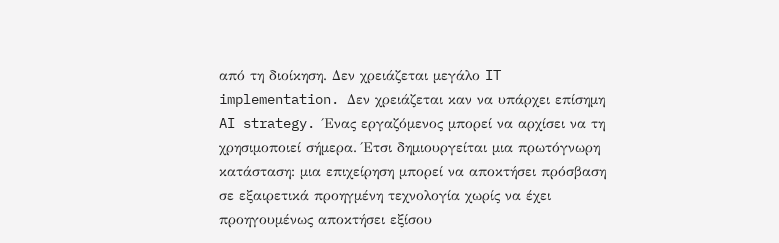από τη διοίκηση. Δεν χρειάζεται μεγάλο IT implementation. Δεν χρειάζεται καν να υπάρχει επίσημη AI strategy. Ένας εργαζόμενος μπορεί να αρχίσει να τη χρησιμοποιεί σήμερα. Έτσι δημιουργείται μια πρωτόγνωρη κατάσταση: μια επιχείρηση μπορεί να αποκτήσει πρόσβαση σε εξαιρετικά προηγμένη τεχνολογία χωρίς να έχει προηγουμένως αποκτήσει εξίσου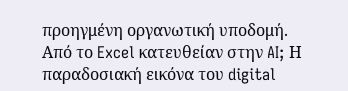προηγμένη οργανωτική υποδομή. Από το Excel κατευθείαν στην AI; Η παραδοσιακή εικόνα του digital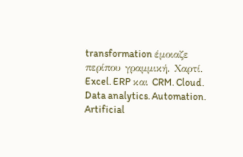transformation έμοιαζε περίπου γραμμική. Χαρτί. Excel. ERP και CRM. Cloud. Data analytics. Automation. Artificial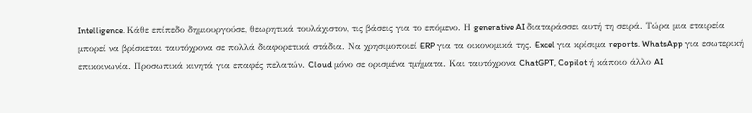Intelligence. Κάθε επίπεδο δημιουργούσε, θεωρητικά τουλάχιστον, τις βάσεις για το επόμενο. Η generative AI διαταράσσει αυτή τη σειρά. Τώρα μια εταιρεία μπορεί να βρίσκεται ταυτόχρονα σε πολλά διαφορετικά στάδια. Να χρησιμοποιεί ERP για τα οικονομικά της. Excel για κρίσιμα reports. WhatsApp για εσωτερική επικοινωνία. Προσωπικά κινητά για επαφές πελατών. Cloud μόνο σε ορισμένα τμήματα. Και ταυτόχρονα ChatGPT, Copilot ή κάποιο άλλο AI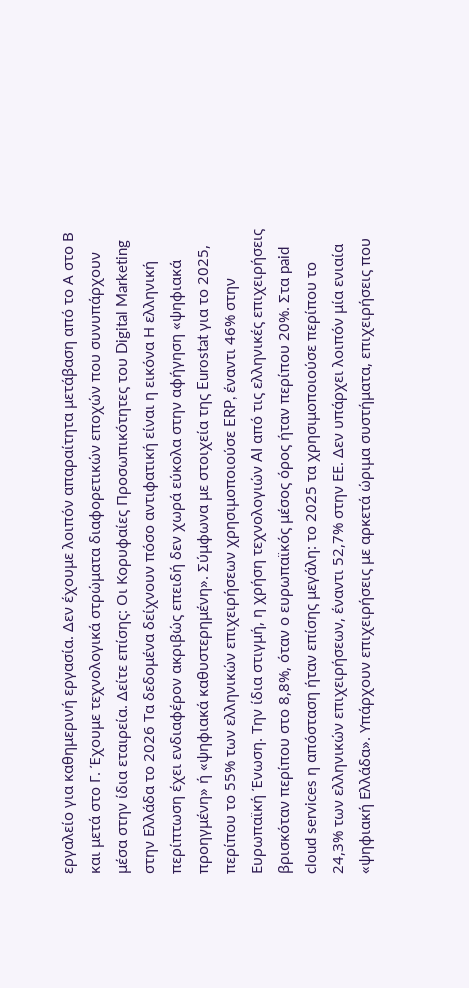εργαλείο για καθημερινή εργασία. Δεν έχουμε λοιπόν απαραίτητα μετάβαση από το Α στο Β και μετά στο Γ. Έχουμε τεχνολογικά στρώματα διαφορετικών εποχών που συνυπάρχουν μέσα στην ίδια εταιρεία. Δείτε επίσης: Οι Κορυφαίες Προσωπικότητες του Digital Marketing στην Ελλάδα το 2026 Τα δεδομένα δείχνουν πόσο αντιφατική είναι η εικόνα Η ελληνική περίπτωση έχει ενδιαφέρον ακριβώς επειδή δεν χωρά εύκολα στην αφήγηση «ψηφιακά προηγμένη» ή «ψηφιακά καθυστερημένη». Σύμφωνα με στοιχεία της Eurostat για το 2025, περίπου το 55% των ελληνικών επιχειρήσεων χρησιμοποιούσε ERP, έναντι 46% στην Ευρωπαϊκή Ένωση. Την ίδια στιγμή, η χρήση τεχνολογιών AI από τις ελληνικές επιχειρήσεις βρισκόταν περίπου στο 8,8%, όταν ο ευρωπαϊκός μέσος όρος ήταν περίπου 20%. Στα paid cloud services η απόσταση ήταν επίσης μεγάλη: το 2025 τα χρησιμοποιούσε περίπου το 24,3% των ελληνικών επιχειρήσεων, έναντι 52,7% στην ΕΕ. Δεν υπάρχει λοιπόν μία ενιαία «ψηφιακή Ελλάδα». Υπάρχουν επιχειρήσεις με αρκετά ώριμα συστήματα, επιχειρήσεις που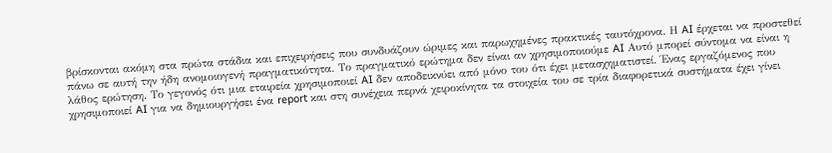βρίσκονται ακόμη στα πρώτα στάδια και επιχειρήσεις που συνδυάζουν ώριμες και παρωχημένες πρακτικές ταυτόχρονα. Η AI έρχεται να προστεθεί πάνω σε αυτή την ήδη ανομοιογενή πραγματικότητα. Το πραγματικό ερώτημα δεν είναι αν χρησιμοποιούμε AI Αυτό μπορεί σύντομα να είναι η λάθος ερώτηση. Το γεγονός ότι μια εταιρεία χρησιμοποιεί AI δεν αποδεικνύει από μόνο του ότι έχει μετασχηματιστεί. Ένας εργαζόμενος που χρησιμοποιεί AI για να δημιουργήσει ένα report και στη συνέχεια περνά χειροκίνητα τα στοιχεία του σε τρία διαφορετικά συστήματα έχει γίνει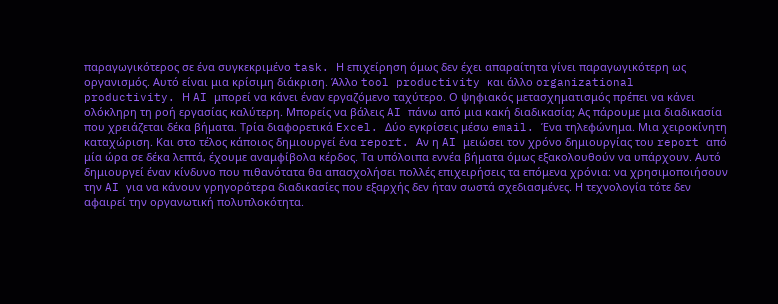παραγωγικότερος σε ένα συγκεκριμένο task. Η επιχείρηση όμως δεν έχει απαραίτητα γίνει παραγωγικότερη ως οργανισμός. Αυτό είναι μια κρίσιμη διάκριση. Άλλο tool productivity και άλλο organizational productivity. Η AI μπορεί να κάνει έναν εργαζόμενο ταχύτερο. Ο ψηφιακός μετασχηματισμός πρέπει να κάνει ολόκληρη τη ροή εργασίας καλύτερη. Μπορείς να βάλεις AI πάνω από μια κακή διαδικασία; Ας πάρουμε μια διαδικασία που χρειάζεται δέκα βήματα. Τρία διαφορετικά Excel. Δύο εγκρίσεις μέσω email. Ένα τηλεφώνημα. Μια χειροκίνητη καταχώριση. Και στο τέλος κάποιος δημιουργεί ένα report. Αν η AI μειώσει τον χρόνο δημιουργίας του report από μία ώρα σε δέκα λεπτά, έχουμε αναμφίβολα κέρδος. Τα υπόλοιπα εννέα βήματα όμως εξακολουθούν να υπάρχουν. Αυτό δημιουργεί έναν κίνδυνο που πιθανότατα θα απασχολήσει πολλές επιχειρήσεις τα επόμενα χρόνια: να χρησιμοποιήσουν την AI για να κάνουν γρηγορότερα διαδικασίες που εξαρχής δεν ήταν σωστά σχεδιασμένες. Η τεχνολογία τότε δεν αφαιρεί την οργανωτική πολυπλοκότητα.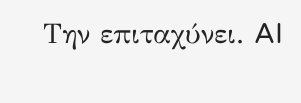Την επιταχύνει. AI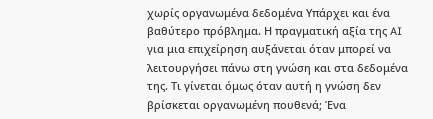χωρίς οργανωμένα δεδομένα Υπάρχει και ένα βαθύτερο πρόβλημα. Η πραγματική αξία της AI για μια επιχείρηση αυξάνεται όταν μπορεί να λειτουργήσει πάνω στη γνώση και στα δεδομένα της. Τι γίνεται όμως όταν αυτή η γνώση δεν βρίσκεται οργανωμένη πουθενά; Ένα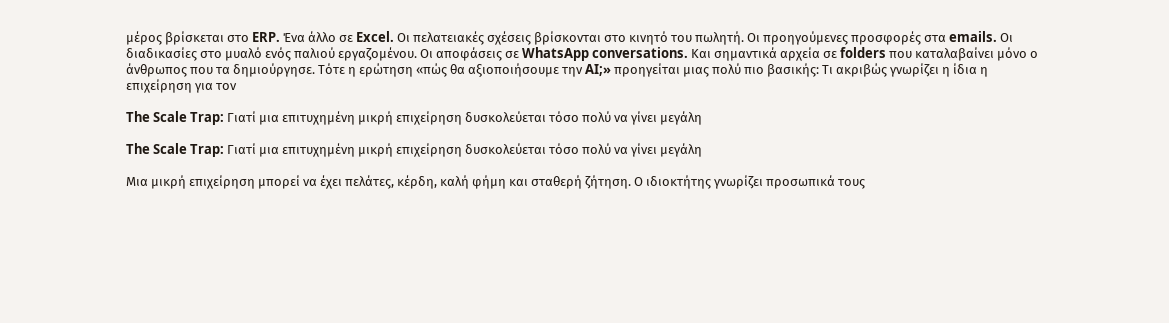μέρος βρίσκεται στο ERP. Ένα άλλο σε Excel. Οι πελατειακές σχέσεις βρίσκονται στο κινητό του πωλητή. Οι προηγούμενες προσφορές στα emails. Οι διαδικασίες στο μυαλό ενός παλιού εργαζομένου. Οι αποφάσεις σε WhatsApp conversations. Και σημαντικά αρχεία σε folders που καταλαβαίνει μόνο ο άνθρωπος που τα δημιούργησε. Τότε η ερώτηση «πώς θα αξιοποιήσουμε την AI;» προηγείται μιας πολύ πιο βασικής: Τι ακριβώς γνωρίζει η ίδια η επιχείρηση για τον

The Scale Trap: Γιατί μια επιτυχημένη μικρή επιχείρηση δυσκολεύεται τόσο πολύ να γίνει μεγάλη

The Scale Trap: Γιατί μια επιτυχημένη μικρή επιχείρηση δυσκολεύεται τόσο πολύ να γίνει μεγάλη

Μια μικρή επιχείρηση μπορεί να έχει πελάτες, κέρδη, καλή φήμη και σταθερή ζήτηση. Ο ιδιοκτήτης γνωρίζει προσωπικά τους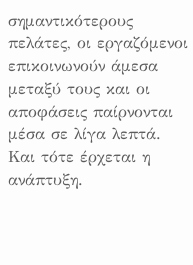σημαντικότερους πελάτες, οι εργαζόμενοι επικοινωνούν άμεσα μεταξύ τους και οι αποφάσεις παίρνονται μέσα σε λίγα λεπτά. Και τότε έρχεται η ανάπτυξη.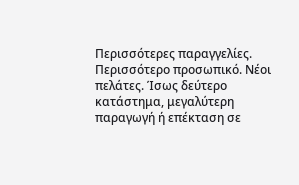Περισσότερες παραγγελίες. Περισσότερο προσωπικό. Νέοι πελάτες. Ίσως δεύτερο κατάστημα, μεγαλύτερη παραγωγή ή επέκταση σε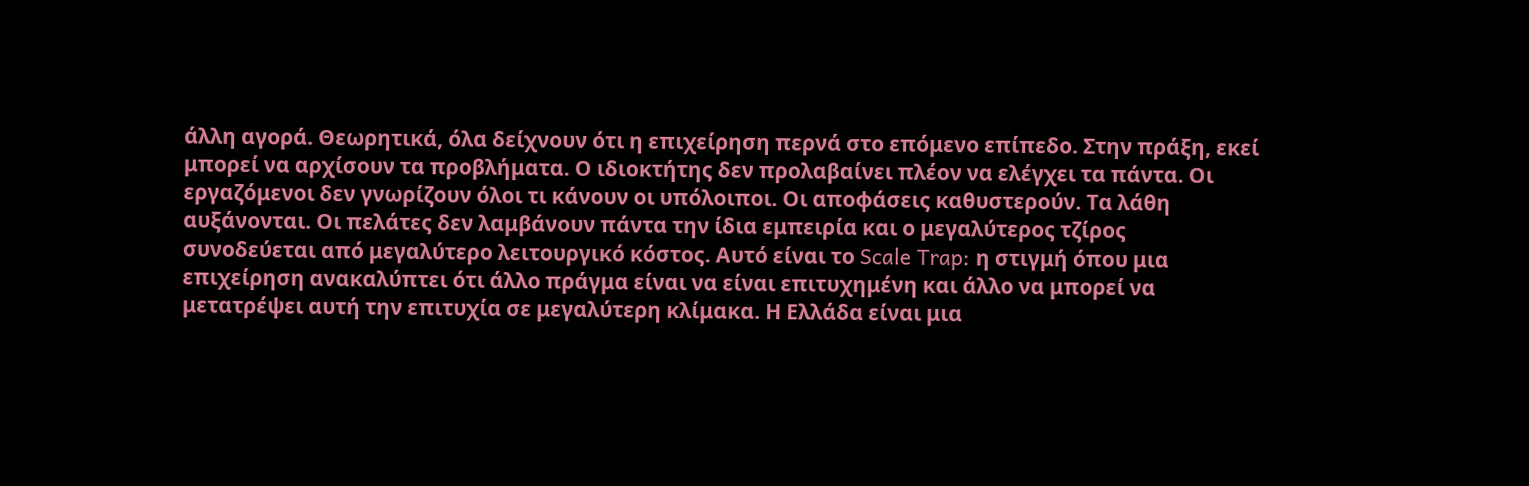άλλη αγορά. Θεωρητικά, όλα δείχνουν ότι η επιχείρηση περνά στο επόμενο επίπεδο. Στην πράξη, εκεί μπορεί να αρχίσουν τα προβλήματα. Ο ιδιοκτήτης δεν προλαβαίνει πλέον να ελέγχει τα πάντα. Οι εργαζόμενοι δεν γνωρίζουν όλοι τι κάνουν οι υπόλοιποι. Οι αποφάσεις καθυστερούν. Τα λάθη αυξάνονται. Οι πελάτες δεν λαμβάνουν πάντα την ίδια εμπειρία και ο μεγαλύτερος τζίρος συνοδεύεται από μεγαλύτερο λειτουργικό κόστος. Αυτό είναι το Scale Trap: η στιγμή όπου μια επιχείρηση ανακαλύπτει ότι άλλο πράγμα είναι να είναι επιτυχημένη και άλλο να μπορεί να μετατρέψει αυτή την επιτυχία σε μεγαλύτερη κλίμακα. Η Ελλάδα είναι μια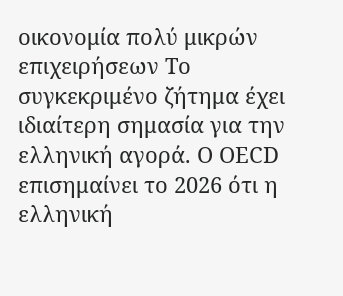οικονομία πολύ μικρών επιχειρήσεων Το συγκεκριμένο ζήτημα έχει ιδιαίτερη σημασία για την ελληνική αγορά. Ο OECD επισημαίνει το 2026 ότι η ελληνική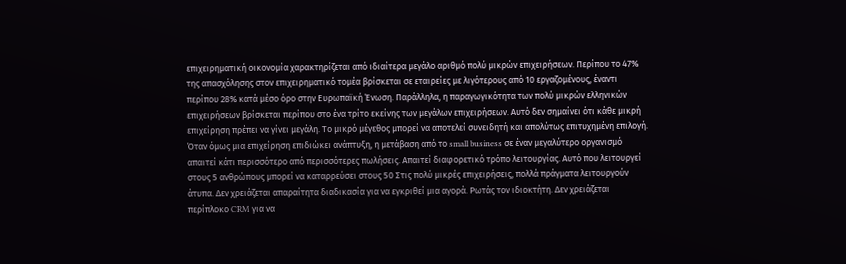επιχειρηματική οικονομία χαρακτηρίζεται από ιδιαίτερα μεγάλο αριθμό πολύ μικρών επιχειρήσεων. Περίπου το 47% της απασχόλησης στον επιχειρηματικό τομέα βρίσκεται σε εταιρείες με λιγότερους από 10 εργαζομένους, έναντι περίπου 28% κατά μέσο όρο στην Ευρωπαϊκή Ένωση. Παράλληλα, η παραγωγικότητα των πολύ μικρών ελληνικών επιχειρήσεων βρίσκεται περίπου στο ένα τρίτο εκείνης των μεγάλων επιχειρήσεων. Αυτό δεν σημαίνει ότι κάθε μικρή επιχείρηση πρέπει να γίνει μεγάλη. Το μικρό μέγεθος μπορεί να αποτελεί συνειδητή και απολύτως επιτυχημένη επιλογή. Όταν όμως μια επιχείρηση επιδιώκει ανάπτυξη, η μετάβαση από το small business σε έναν μεγαλύτερο οργανισμό απαιτεί κάτι περισσότερο από περισσότερες πωλήσεις. Απαιτεί διαφορετικό τρόπο λειτουργίας. Αυτό που λειτουργεί στους 5 ανθρώπους μπορεί να καταρρεύσει στους 50 Στις πολύ μικρές επιχειρήσεις, πολλά πράγματα λειτουργούν άτυπα. Δεν χρειάζεται απαραίτητα διαδικασία για να εγκριθεί μια αγορά. Ρωτάς τον ιδιοκτήτη. Δεν χρειάζεται περίπλοκο CRM για να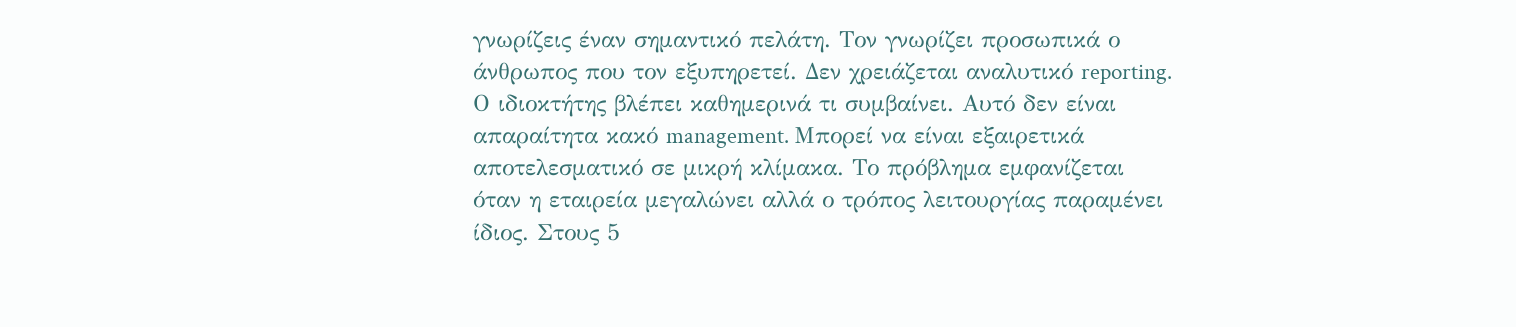γνωρίζεις έναν σημαντικό πελάτη. Τον γνωρίζει προσωπικά ο άνθρωπος που τον εξυπηρετεί. Δεν χρειάζεται αναλυτικό reporting. Ο ιδιοκτήτης βλέπει καθημερινά τι συμβαίνει. Αυτό δεν είναι απαραίτητα κακό management. Μπορεί να είναι εξαιρετικά αποτελεσματικό σε μικρή κλίμακα. Το πρόβλημα εμφανίζεται όταν η εταιρεία μεγαλώνει αλλά ο τρόπος λειτουργίας παραμένει ίδιος. Στους 5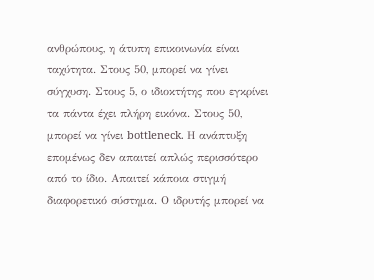ανθρώπους, η άτυπη επικοινωνία είναι ταχύτητα. Στους 50, μπορεί να γίνει σύγχυση. Στους 5, ο ιδιοκτήτης που εγκρίνει τα πάντα έχει πλήρη εικόνα. Στους 50, μπορεί να γίνει bottleneck. Η ανάπτυξη επομένως δεν απαιτεί απλώς περισσότερο από το ίδιο. Απαιτεί κάποια στιγμή διαφορετικό σύστημα. Ο ιδρυτής μπορεί να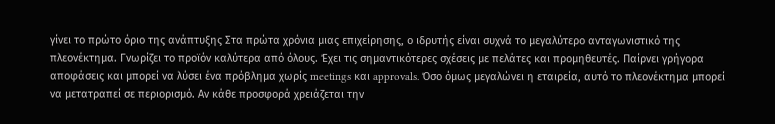γίνει το πρώτο όριο της ανάπτυξης Στα πρώτα χρόνια μιας επιχείρησης, ο ιδρυτής είναι συχνά το μεγαλύτερο ανταγωνιστικό της πλεονέκτημα. Γνωρίζει το προϊόν καλύτερα από όλους. Έχει τις σημαντικότερες σχέσεις με πελάτες και προμηθευτές. Παίρνει γρήγορα αποφάσεις και μπορεί να λύσει ένα πρόβλημα χωρίς meetings και approvals. Όσο όμως μεγαλώνει η εταιρεία, αυτό το πλεονέκτημα μπορεί να μετατραπεί σε περιορισμό. Αν κάθε προσφορά χρειάζεται την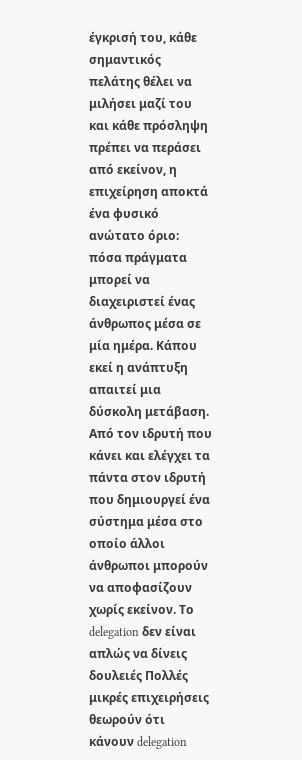έγκρισή του, κάθε σημαντικός πελάτης θέλει να μιλήσει μαζί του και κάθε πρόσληψη πρέπει να περάσει από εκείνον, η επιχείρηση αποκτά ένα φυσικό ανώτατο όριο: πόσα πράγματα μπορεί να διαχειριστεί ένας άνθρωπος μέσα σε μία ημέρα. Κάπου εκεί η ανάπτυξη απαιτεί μια δύσκολη μετάβαση. Από τον ιδρυτή που κάνει και ελέγχει τα πάντα στον ιδρυτή που δημιουργεί ένα σύστημα μέσα στο οποίο άλλοι άνθρωποι μπορούν να αποφασίζουν χωρίς εκείνον. Το delegation δεν είναι απλώς να δίνεις δουλειές Πολλές μικρές επιχειρήσεις θεωρούν ότι κάνουν delegation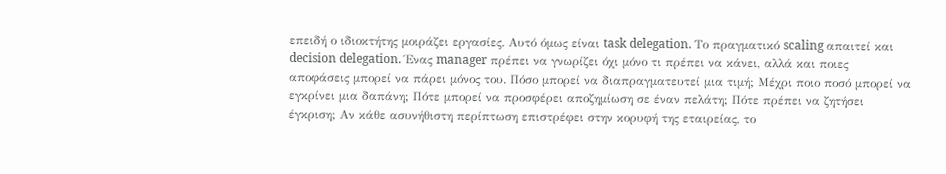επειδή ο ιδιοκτήτης μοιράζει εργασίες. Αυτό όμως είναι task delegation. Το πραγματικό scaling απαιτεί και decision delegation. Ένας manager πρέπει να γνωρίζει όχι μόνο τι πρέπει να κάνει, αλλά και ποιες αποφάσεις μπορεί να πάρει μόνος του. Πόσο μπορεί να διαπραγματευτεί μια τιμή; Μέχρι ποιο ποσό μπορεί να εγκρίνει μια δαπάνη; Πότε μπορεί να προσφέρει αποζημίωση σε έναν πελάτη; Πότε πρέπει να ζητήσει έγκριση; Αν κάθε ασυνήθιστη περίπτωση επιστρέφει στην κορυφή της εταιρείας, το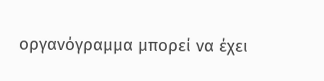οργανόγραμμα μπορεί να έχει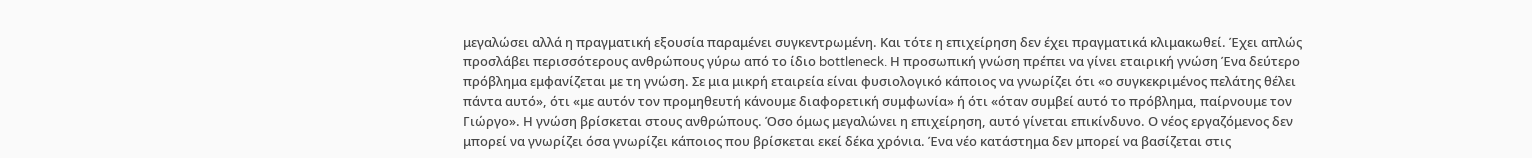μεγαλώσει αλλά η πραγματική εξουσία παραμένει συγκεντρωμένη. Και τότε η επιχείρηση δεν έχει πραγματικά κλιμακωθεί. Έχει απλώς προσλάβει περισσότερους ανθρώπους γύρω από το ίδιο bottleneck. Η προσωπική γνώση πρέπει να γίνει εταιρική γνώση Ένα δεύτερο πρόβλημα εμφανίζεται με τη γνώση. Σε μια μικρή εταιρεία είναι φυσιολογικό κάποιος να γνωρίζει ότι «ο συγκεκριμένος πελάτης θέλει πάντα αυτό», ότι «με αυτόν τον προμηθευτή κάνουμε διαφορετική συμφωνία» ή ότι «όταν συμβεί αυτό το πρόβλημα, παίρνουμε τον Γιώργο». Η γνώση βρίσκεται στους ανθρώπους. Όσο όμως μεγαλώνει η επιχείρηση, αυτό γίνεται επικίνδυνο. Ο νέος εργαζόμενος δεν μπορεί να γνωρίζει όσα γνωρίζει κάποιος που βρίσκεται εκεί δέκα χρόνια. Ένα νέο κατάστημα δεν μπορεί να βασίζεται στις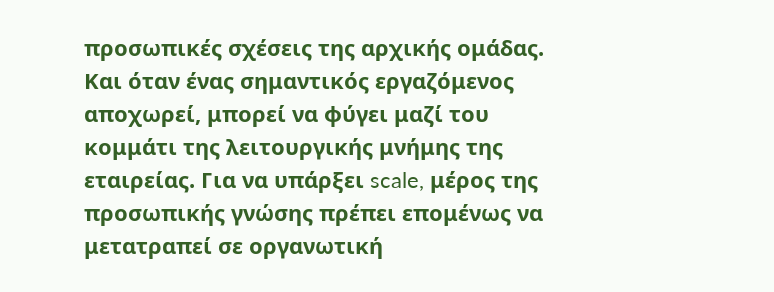προσωπικές σχέσεις της αρχικής ομάδας. Και όταν ένας σημαντικός εργαζόμενος αποχωρεί, μπορεί να φύγει μαζί του κομμάτι της λειτουργικής μνήμης της εταιρείας. Για να υπάρξει scale, μέρος της προσωπικής γνώσης πρέπει επομένως να μετατραπεί σε οργανωτική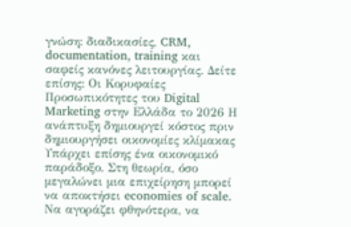γνώση: διαδικασίες, CRM, documentation, training και σαφείς κανόνες λειτουργίας. Δείτε επίσης: Οι Κορυφαίες Προσωπικότητες του Digital Marketing στην Ελλάδα το 2026 Η ανάπτυξη δημιουργεί κόστος πριν δημιουργήσει οικονομίες κλίμακας Υπάρχει επίσης ένα οικονομικό παράδοξο. Στη θεωρία, όσο μεγαλώνει μια επιχείρηση μπορεί να αποκτήσει economies of scale. Να αγοράζει φθηνότερα, να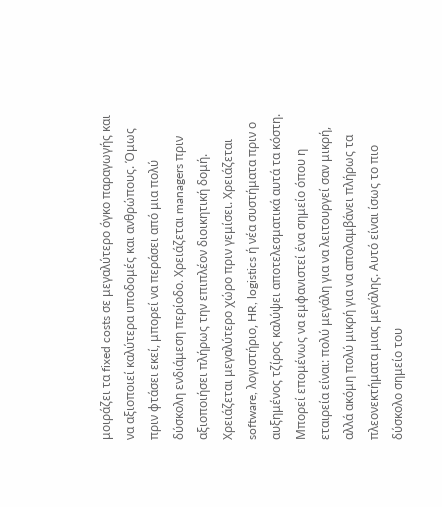μοιράζει τα fixed costs σε μεγαλύτερο όγκο παραγωγής και να αξιοποιεί καλύτερα υποδομές και ανθρώπους. Όμως πριν φτάσει εκεί, μπορεί να περάσει από μια πολύ δύσκολη ενδιάμεση περίοδο. Χρειάζεται managers πριν αξιοποιήσει πλήρως την επιπλέον διοικητική δομή. Χρειάζεται μεγαλύτερο χώρο πριν γεμίσει. Χρειάζεται software, λογιστήριο, HR, logistics ή νέα συστήματα πριν ο αυξημένος τζίρος καλύψει αποτελεσματικά αυτά τα κόστη. Μπορεί επομένως να εμφανιστεί ένα σημείο όπου η εταιρεία είναι: πολύ μεγάλη για να λειτουργεί σαν μικρή, αλλά ακόμη πολύ μικρή για να απολαμβάνει πλήρως τα πλεονεκτήματα μιας μεγάλης. Αυτό είναι ίσως το πιο δύσκολο σημείο του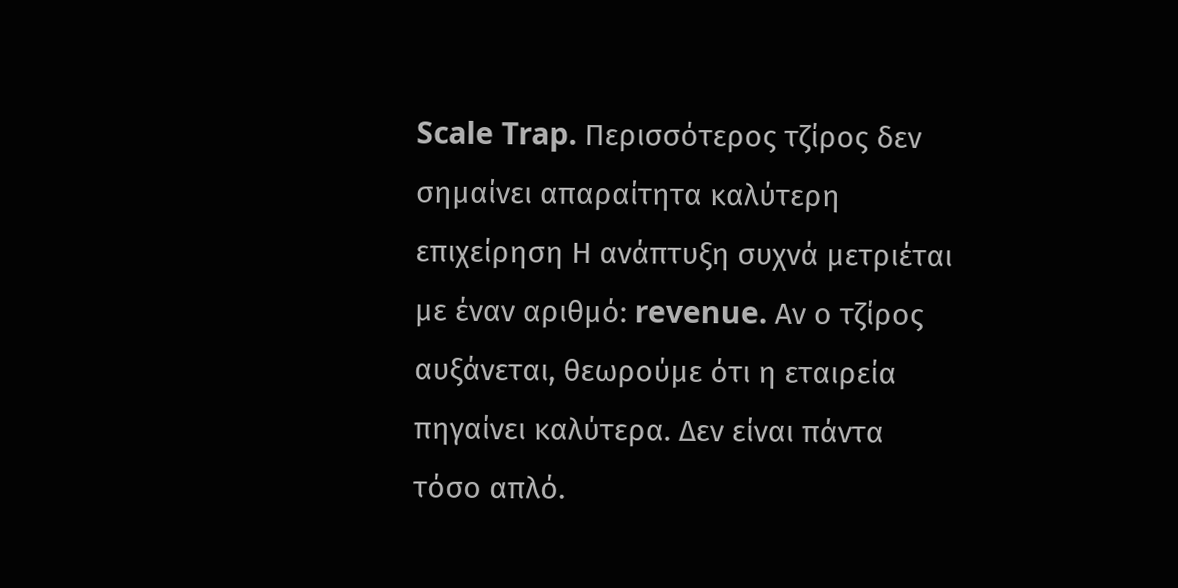Scale Trap. Περισσότερος τζίρος δεν σημαίνει απαραίτητα καλύτερη επιχείρηση Η ανάπτυξη συχνά μετριέται με έναν αριθμό: revenue. Αν ο τζίρος αυξάνεται, θεωρούμε ότι η εταιρεία πηγαίνει καλύτερα. Δεν είναι πάντα τόσο απλό.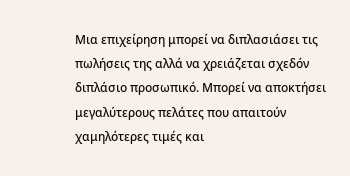Μια επιχείρηση μπορεί να διπλασιάσει τις πωλήσεις της αλλά να χρειάζεται σχεδόν διπλάσιο προσωπικό. Μπορεί να αποκτήσει μεγαλύτερους πελάτες που απαιτούν χαμηλότερες τιμές και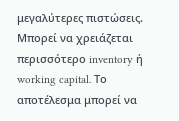μεγαλύτερες πιστώσεις. Μπορεί να χρειάζεται περισσότερο inventory ή working capital. Το αποτέλεσμα μπορεί να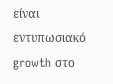είναι εντυπωσιακό growth στο